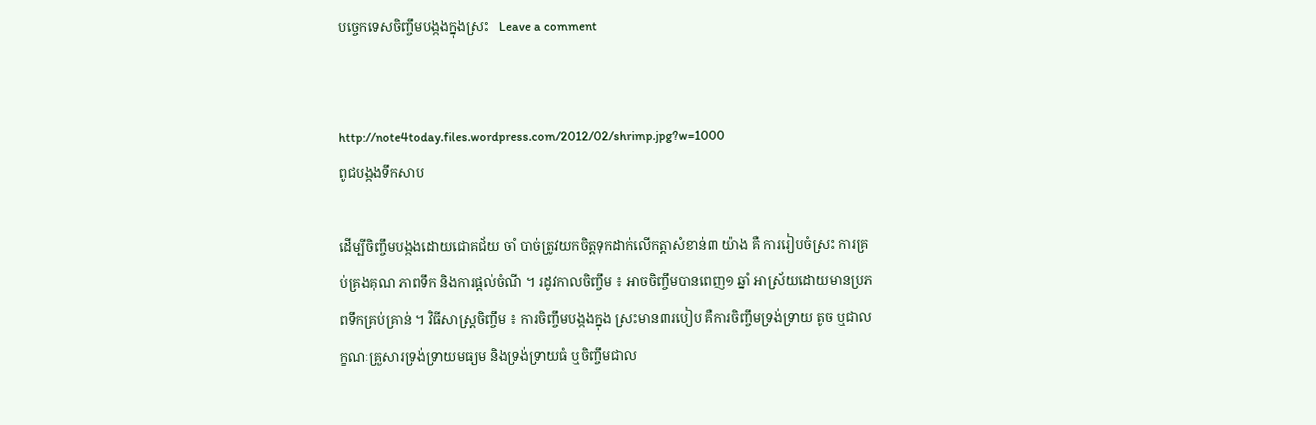បច្ចេកទេសចិញ្ចឹមបង្កងក្នុងស្រះ   Leave a comment


http://note4today.files.wordpress.com/2012/02/shrimp.jpg?w=1000
ពូជបង្កងទឹកសាប

ដើម្បីចិញ្ចឹមបង្កងដោយជោគជ័យ ចាំ បាច់ត្រូវយកចិត្ដទុកដាក់លើកត្ដាសំខាន់៣ យ៉ាង គឺ ការរៀបចំស្រះ ការគ្រប់គ្រងគុណ ភាពទឹក និងការផ្ដល់ចំណី ។ រដូវកាលចិញ្ចឹម ៖ អាចចិញ្ចឹមបានពេញ១ ឆ្នាំ អាស្រ័យដោយមានប្រភពទឹកគ្រប់គ្រាន់ ។ វិធីសាស្ដ្រចិញ្ចឹម ៖ ការចិញ្ចឹមបង្កងក្នុង ស្រះមាន៣របៀប គឺការចិញ្ចឹមទ្រង់ទ្រាយ តូច ឬជាលក្ខណៈគ្រួសារទ្រង់ទ្រាយមធ្យម និងទ្រង់ទ្រាយធំ ឬចិញ្ចឹមជាល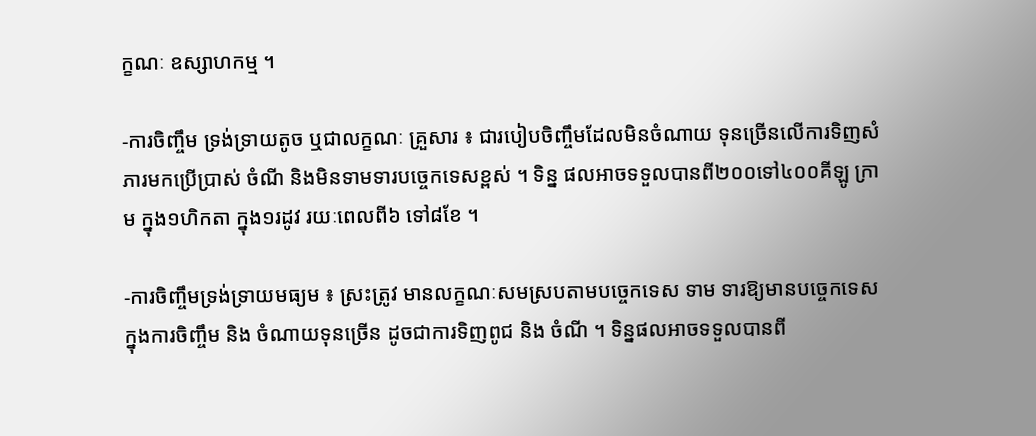ក្ខណៈ ឧស្សាហកម្ម ។

-ការចិញ្ចឹម ទ្រង់ទ្រាយតូច ឬជាលក្ខណៈ គ្រួសារ ៖ ជារបៀបចិញ្ចឹមដែលមិនចំណាយ ទុនច្រើនលើការទិញសំភារមកប្រើប្រាស់ ចំណី និងមិនទាមទារបច្ចេកទេសខ្ពស់ ។ ទិន្ន ផលអាចទទួលបានពី២០០ទៅ៤០០គីឡូ ក្រាម ក្នុង១ហិកតា ក្នុង១រដូវ រយៈពេលពី៦ ទៅ៨ខែ ។

-ការចិញ្ចឹមទ្រង់ទ្រាយមធ្យម ៖ ស្រះត្រូវ មានលក្ខណៈសមស្របតាមបច្ចេកទេស ទាម ទារឱ្យមានបច្ចេកទេសក្នុងការចិញ្ចឹម និង ចំណាយទុនច្រើន ដូចជាការទិញពូជ និង ចំណី ។ ទិន្នផលអាចទទួលបានពី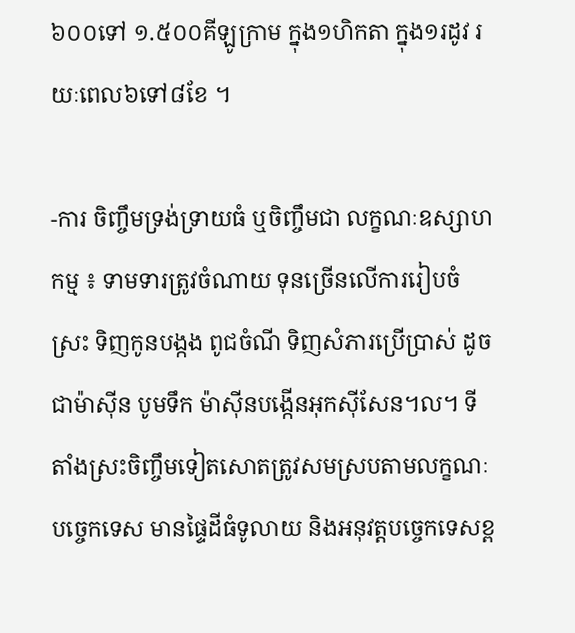៦០០ទៅ ១.៥០០គីឡូក្រាម ក្នុង១ហិកតា ក្នុង១រដូវ រយៈពេល៦ទៅ៨ខែ ។

-ការ ចិញ្ចឹមទ្រង់ទ្រាយធំ ឬចិញ្ចឹមជា លក្ខណៈឧស្សាហកម្ម ៖ ទាមទារត្រូវចំណាយ ទុនច្រើនលើការរៀបចំស្រះ ទិញកូនបង្កង ពូជចំណី ទិញសំភារប្រើប្រាស់ ដូចជាម៉ាស៊ីន បូមទឹក ម៉ាស៊ីនបង្កើនអុកស៊ីសែន។ល។ ទីតាំងស្រះចិញ្ចឹមទៀតសោតត្រូវសមស្របតាមលក្ខណៈបច្ចេកទេស មានផ្ទៃដីធំទូលាយ និងអនុវត្ដបច្ចេកទេសខ្ព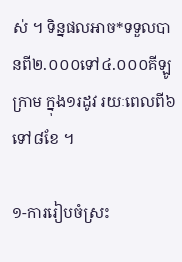ស់ ។ ទិន្នផលអាច*ទទួលបានពី២.០០០ទៅ៤.០០០គីឡូក្រាម ក្នុង១រដូវ រយៈពេលពី៦ទៅ៨ខែ ។

១-ការរៀបចំស្រះ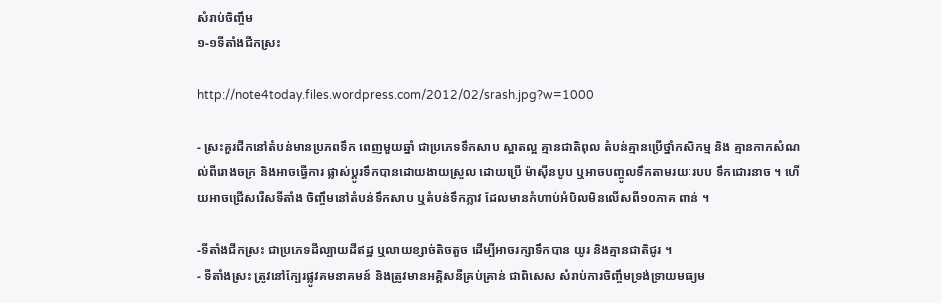សំរាប់ចិញ្ចឹម
១-១ទីតាំងជីកស្រះ

http://note4today.files.wordpress.com/2012/02/srash.jpg?w=1000

- ស្រះគួរជីកនៅតំបន់មានប្រភពទឹក ពេញមួយឆ្នាំ ជាប្រភេទទឹកសាប ស្អាតល្អ គ្មានជាតិពុល តំបន់គ្មានប្រើថ្នាំកសិកម្ម និង គ្មានកាកសំណល់ពីរោងចក្រ និងអាចធ្វើការ ផ្លាស់ប្ដូរទឹកបានដោយងាយស្រួល ដោយប្រើ ម៉ាស៊ីនបូប ឬអាចបញ្ចូលទឹកតាមរយៈរបប ទឹកជោរនាច ។ ហើយអាចជ្រើសរើសទីតាំង ចិញ្ចឹមនៅតំបន់ទឹកសាប ឬតំបន់ទឹកភ្លាវ ដែលមានកំហាប់អំបិលមិនលើសពី១០ភាគ ពាន់ ។

-ទីតាំងជីកស្រះ ជាប្រភេទដីល្បាយដីឥដ្ឋ ឬលាយខ្សាច់តិចតួច ដើម្បីអាចរក្សាទឹកបាន យូរ និងគ្មានជាតិជូរ ។
- ទីតាំងស្រះ ត្រូវនៅក្បែរផ្លូវគមនាគមន៍ និងត្រូវមានអគ្គិសនីគ្រប់គ្រាន់ ជាពិសេស សំរាប់ការចិញ្ចឹមទ្រង់ទ្រាយមធ្យម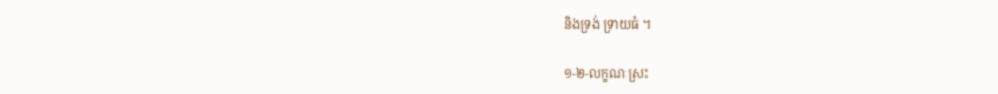និងទ្រង់ ទ្រាយធំ ។

១-២-លក្ខណៈស្រះ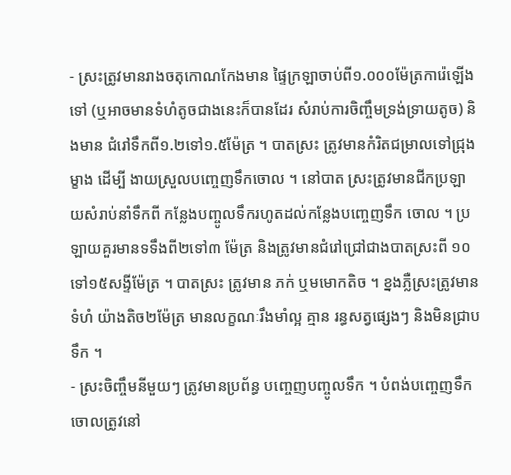- ស្រះត្រូវមានរាងចតុកោណកែងមាន ផ្ទៃក្រឡាចាប់ពី១.០០០ម៉ែត្រការ៉េឡើងទៅ (ឬអាចមានទំហំតូចជាងនេះក៏បានដែរ សំរាប់ការចិញ្ចឹមទ្រង់ទ្រាយតូច) និងមាន ជំរៅទឹកពី១.២ទៅ១.៥ម៉ែត្រ ។ បាតស្រះ ត្រូវមានកំរិតជម្រាលទៅជ្រុងម្ខាង ដើម្បី ងាយស្រួលបញ្ចេញទឹកចោល ។ នៅបាត ស្រះត្រូវមានជីកប្រឡាយសំរាប់នាំទឹកពី កន្លែងបញ្ចូលទឹករហូតដល់កន្លែងបញ្ចេញទឹក ចោល ។ ប្រឡាយគួរមានទទឹងពី២ទៅ៣ ម៉ែត្រ និងត្រូវមានជំរៅជ្រៅជាងបាតស្រះពី ១០ទៅ១៥សង្ទីម៉ែត្រ ។ បាតស្រះ ត្រូវមាន ភក់ ឬមមោកតិច ។ ខ្នងភ្លឺស្រះត្រូវមានទំហំ យ៉ាងតិច២ម៉ែត្រ មានលក្ខណៈរឹងមាំល្អ គ្មាន រន្ធសត្វផ្សេងៗ និងមិនជ្រាបទឹក ។
- ស្រះចិញ្ចឹមនីមួយៗ ត្រូវមានប្រព័ន្ធ បញ្ចេញបញ្ចូលទឹក ។ បំពង់បញ្ចេញទឹក ចោលត្រូវនៅ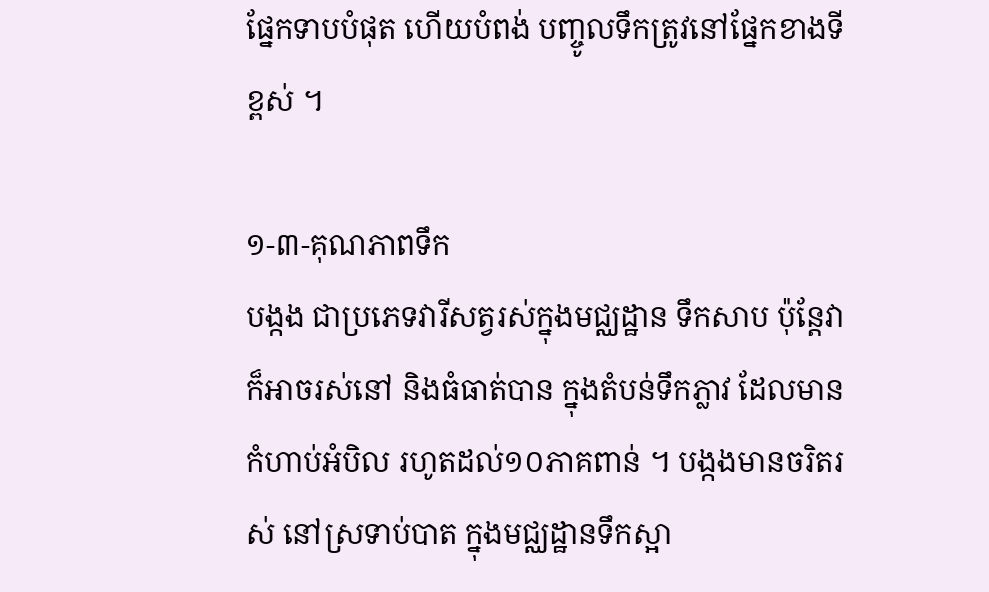ផ្នែកទាបបំផុត ហើយបំពង់ បញ្ចូលទឹកត្រូវនៅផ្នែកខាងទីខ្ពស់ ។

១-៣-គុណភាពទឹក
បង្កង ជាប្រភេទវារីសត្វរស់ក្នុងមជ្ឈដ្ឋាន ទឹកសាប ប៉ុន្ដែវាក៏អាចរស់នៅ និងធំធាត់បាន ក្នុងតំបន់ទឹកភ្លាវ ដែលមានកំហាប់អំបិល រហូតដល់១០ភាគពាន់ ។ បង្កងមានចរិតរស់ នៅស្រទាប់បាត ក្នុងមជ្ឈដ្ឋានទឹកស្អា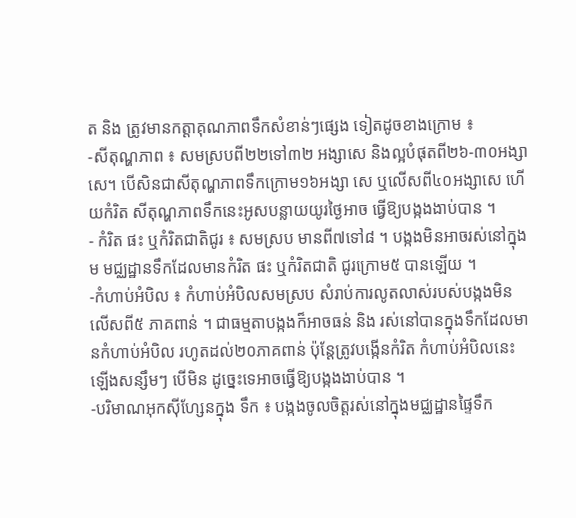ត និង ត្រូវមានកត្ដាគុណភាពទឹកសំខាន់ៗផ្សេង ទៀតដូចខាងក្រោម ៖
-សីតុណ្ហភាព ៖ សមស្របពី២២ទៅ៣២ អង្សាសេ និងល្អបំផុតពី២៦-៣០អង្សាសេ។ បើសិនជាសីតុណ្ហភាពទឹកក្រោម១៦អង្សា សេ ឬលើសពី៤០អង្សាសេ ហើយកំរិត សីតុណ្ហភាពទឹកនេះអូសបន្លាយយូរថ្ងៃអាច ធ្វើឱ្យបង្កងងាប់បាន ។
- កំរិត ផះ ឬកំរិតជាតិជូរ ៖ សមស្រប មានពី៧ទៅ៨ ។ បង្កងមិនអាចរស់នៅក្នុងម មជ្ឈដ្ឋានទឹកដែលមានកំរិត ផះ ឬកំរិតជាតិ ជូរក្រោម៥ បានឡើយ ។
-កំហាប់អំបិល ៖ កំហាប់អំបិលសមស្រប សំរាប់ការលូតលាស់របស់បង្កងមិនលើសពី៥ ភាគពាន់ ។ ជាធម្មតាបង្កងក៏អាចធន់ និង រស់នៅបានក្នុងទឹកដែលមានកំហាប់អំបិល រហូតដល់២០ភាគពាន់ ប៉ុន្ដែត្រូវបង្កើនកំរិត កំហាប់អំបិលនេះឡើងសន្សឹមៗ បើមិន ដូច្នេះទេអាចធ្វើឱ្យបង្កងងាប់បាន ។
-បរិមាណអុកស៊ីហ្សែនក្នុង ទឹក ៖ បង្កងចូលចិត្ដរស់នៅក្នុងមជ្ឈដ្ឋានផ្ទៃទឹក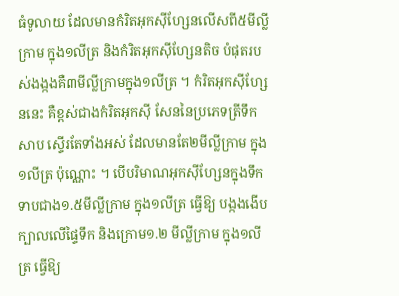ធំទូលាយ ដែលមានកំរិតអុកស៊ីហ្សែនលើសពី៥មីល្លី ក្រាម ក្នុង១លីត្រ និងកំរិតអុកស៊ីហ្សែនតិច បំផុតរបស់ងង្កងគឺ៣មីល្លីក្រាមក្នុង១លីត្រ ។ កំរិតអុកស៊ីហ្សែននេះ គឺខ្ពស់ជាងកំរិតអុកស៊ី សែននៃប្រភេទត្រីទឹកសាប ស្ទើរតែទាំងអស់ ដែលមានតែ២មីល្លីក្រាម ក្នុង១លីត្រ ប៉ុណ្ណោះ ។ បើបរិមាណអុកស៊ីហ្សែនក្នុងទឹក ទាបជាង១.៥មីល្លីក្រាម ក្នុង១លីត្រ ធ្វើឱ្យ បង្កងងើបក្បាលលើផ្ទៃទឹក និងក្រោម១.២ មីល្លីក្រាម ក្នុង១លីត្រ ធ្វើឱ្យ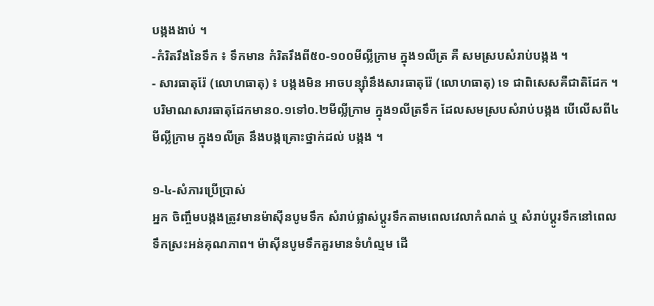បង្កងងាប់ ។
-កំរិតរឹងនៃទឹក ៖ ទឹកមាន កំរិតរឹងពី៥០-១០០មីល្លីក្រាម ក្នុង១លីត្រ គឺ សមស្របសំរាប់បង្កង ។
- សារធាតុរ៉ែ (លោហធាតុ) ៖ បង្កងមិន អាចបន្ស៊ាំនឹងសារធាតុរ៉ែ (លោហធាតុ) ទេ ជាពិសេសគឺជាតិដែក ។ បរិមាណសារធាតុដែកមាន០.១ទៅ០.២មីល្លីក្រាម ក្នុង១លីត្រទឹក ដែលសមស្របសំរាប់បង្កង បើលើសពី៤មីល្លីក្រាម ក្នុង១លីត្រ នឹងបង្កគ្រោះថ្នាក់ដល់ បង្កង ។

១-៤-សំភារប្រើប្រាស់
អ្នក ចិញ្ចឹមបង្កងត្រូវមានម៉ាស៊ីនបូមទឹក សំរាប់ផ្លាស់ប្ដូរទឹកតាមពេលវេលាកំណត់ ឬ សំរាប់ប្ដូរទឹកនៅពេលទឹកស្រះអន់គុណភាព។ ម៉ាស៊ីនបូមទឹកគួរមានទំហំល្មម ដើ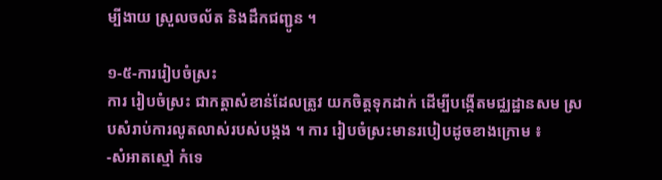ម្បីងាយ ស្រួលចល័ត និងដឹកជញ្ជូន ។

១-៥-ការរៀបចំស្រះ
ការ រៀបចំស្រះ ជាកត្ដាសំខាន់ដែលត្រូវ យកចិត្ដទុកដាក់ ដើម្បីបង្កើតមជ្ឈដ្ឋានសម ស្របសំរាប់ការលូតលាស់របស់បង្កង ។ ការ រៀបចំស្រះមានរបៀបដូចខាងក្រោម ៖
-សំអាតស្មៅ កំទេ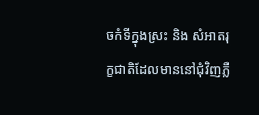ចកំទីក្នុងស្រះ និង សំអាតរុក្ខជាតិដែលមាននៅជុំវិញភ្លឺ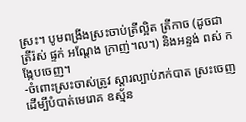ស្រះ។ បូមពង្រីងស្រះចាប់ត្រីល្អិត ត្រីកាច (ដូចជា ត្រីរ៉ស់ ផ្ទក់ អណ្ដែង ក្រាញ់។ល។) និងអន្ទង់ ពស់ កង្កែបចេញ។
-ចំពោះស្រះចាស់ត្រូវ ស្ដារល្បាប់ភក់បាត ស្រះចេញ ដើម្បីបំបាត់មេរោគ ឧស្ម័ន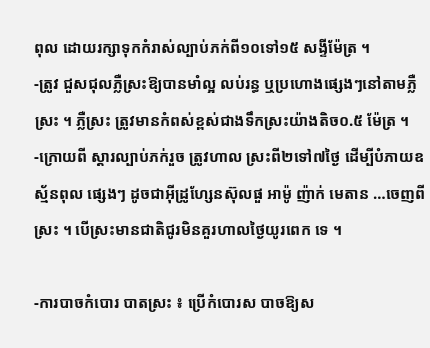ពុល ដោយរក្សាទុកកំរាស់ល្បាប់ភក់ពី១០ទៅ១៥ សង្ទីម៉ែត្រ ។
-ត្រូវ ជួសជុលភ្លឺស្រះឱ្យបានមាំល្អ លប់រន្ធ ឬប្រហោងផ្សេងៗនៅតាមភ្លឺស្រះ ។ ភ្លឺស្រះ ត្រូវមានកំពស់ខ្ពស់ជាងទឹកស្រះយ៉ាងតិច០.៥ ម៉ែត្រ ។
-ក្រោយពី ស្ដារល្បាប់ភក់រួច ត្រូវហាល ស្រះពី២ទៅ៧ថ្ងៃ ដើម្បីបំភាយឧស្ម័នពុល ផ្សេងៗ ដូចជាអ៊ីដ្រូហ្សែនស៊ុលផួ អាម៉ូ ញ៉ាក់ មេតាន …ចេញពីស្រះ ។ បើស្រះមានជាតិជូរមិនគួរហាលថ្ងៃយូរពេក ទេ ។

-ការបាចកំបោរ បាតស្រះ ៖ ប្រើកំបោរស បាចឱ្យស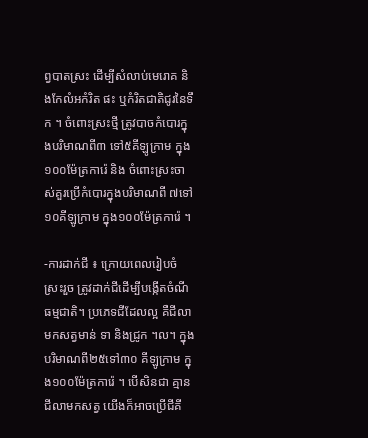ព្វបាតស្រះ ដើម្បីសំលាប់មេរោគ និងកែលំអកំរិត ផះ ឬកំរិតជាតិជូរនៃទឹក ។ ចំពោះស្រះថ្មី ត្រូវបាចកំបោរក្នុងបរិមាណពី៣ ទៅ៥គីឡូក្រាម ក្នុង១០០ម៉ែត្រការ៉េ និង ចំពោះស្រះចាស់គួរប្រើកំបោរក្នុងបរិមាណពី ៧ទៅ១០គីឡូក្រាម ក្នុង១០០ម៉ែត្រការ៉េ ។

-ការដាក់ជី ៖ ក្រោយពេលរៀបចំស្រះរួច ត្រូវដាក់ជីដើម្បីបង្កើតចំណីធម្មជាតិ។ ប្រភេទជីដែលល្អ គឺជីលាមកសត្វមាន់ ទា និងជ្រូក ។ល។ ក្នុងបរិមាណពី២៥ទៅ៣០ គីឡូក្រាម ក្នុង១០០ម៉ែត្រការ៉េ ។ បើសិនជា គ្មានជីលាមកសត្វ យើងក៏អាចប្រើជីគី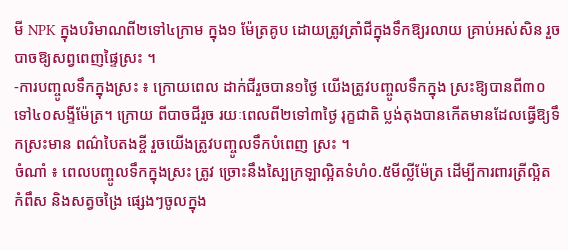មី NPK ក្នុងបរិមាណពី២ទៅ៤ក្រាម ក្នុង១ ម៉ែត្រគូប ដោយត្រូវត្រាំជីក្នុងទឹកឱ្យរលាយ គ្រាប់អស់សិន រួចបាចឱ្យសព្វពេញផ្ទៃស្រះ ។
-ការបញ្ចូលទឹកក្នុងស្រះ ៖ ក្រោយពេល ដាក់ជីរួចបាន១ថ្ងៃ យើងត្រូវបញ្ចូលទឹកក្នុង ស្រះឱ្យបានពី៣០ទៅ៤០សង្ទីម៉ែត្រ។ ក្រោយ ពីបាចជីរួច រយៈពេលពី២ទៅ៣ថ្ងៃ រុក្ខជាតិ ប្លង់តុងបានកើតមានដែលធ្វើឱ្យទឹកស្រះមាន ពណ៌បៃតងខ្ចី រួចយើងត្រូវបញ្ចូលទឹកបំពេញ ស្រះ ។
ចំណាំ ៖ ពេលបញ្ចូលទឹកក្នុងស្រះ ត្រូវ ច្រោះនឹងស្បៃក្រឡាល្អិតទំហំ០.៥មីល្លីម៉ែត្រ ដើម្បីការពារត្រីល្អិត កំពឹស និងសត្វចង្រៃ ផ្សេងៗចូលក្នុង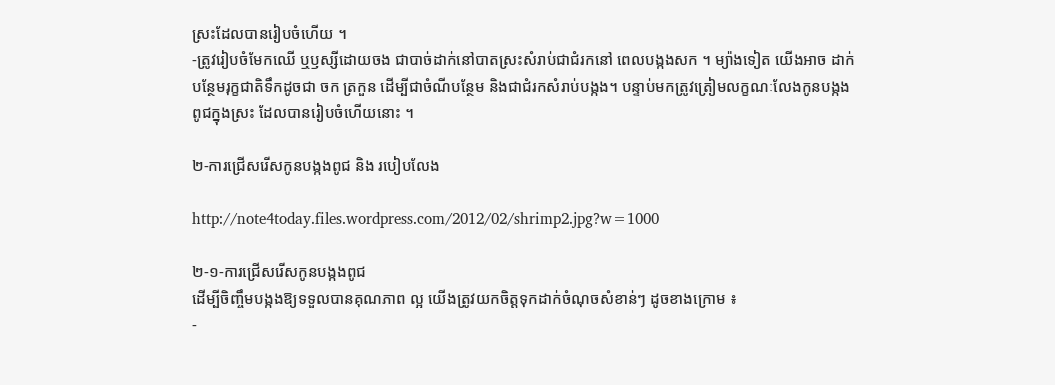ស្រះដែលបានរៀបចំហើយ ។
-ត្រូវរៀបចំមែកឈើ ឬឫស្សីដោយចង ជាបាច់ដាក់នៅបាតស្រះសំរាប់ជាជំរកនៅ ពេលបង្កងសក ។ ម្យ៉ាងទៀត យើងអាច ដាក់បន្ថែមរុក្ខជាតិទឹកដូចជា ចក ត្រកួន ដើម្បីជាចំណីបន្ថែម និងជាជំរកសំរាប់បង្កង។ បន្ទាប់មកត្រូវត្រៀមលក្ខណៈលែងកូនបង្កង ពូជក្នុងស្រះ ដែលបានរៀបចំហើយនោះ ។

២-ការជ្រើសរើសកូនបង្កងពូជ និង របៀបលែង

http://note4today.files.wordpress.com/2012/02/shrimp2.jpg?w=1000

២-១-ការជ្រើសរើសកូនបង្កងពូជ
ដើម្បីចិញ្ចឹមបង្កងឱ្យទទួលបានគុណភាព ល្អ យើងត្រូវយកចិត្ដទុកដាក់ចំណុចសំខាន់ៗ ដូចខាងក្រោម ៖
-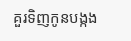គួរទិញកូនបង្កង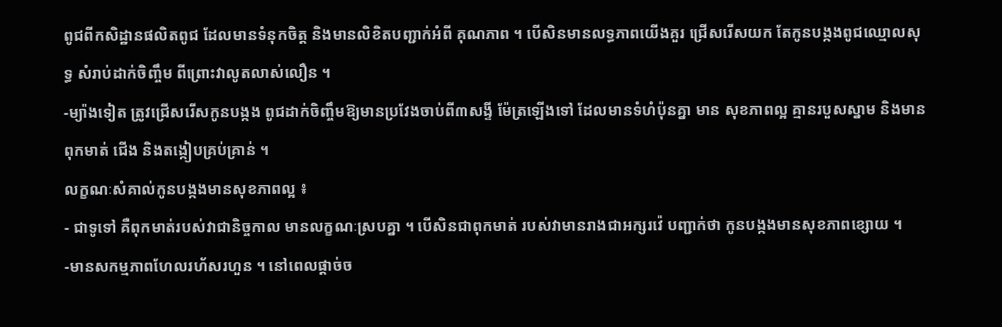ពូជពីកសិដ្ឋានផលិតពូជ ដែលមានទំនុកចិត្ដ និងមានលិខិតបញ្ជាក់អំពី គុណភាព ។ បើសិនមានលទ្ធភាពយើងគួរ ជ្រើសរើសយក តែកូនបង្កងពូជឈ្មោលសុទ្ធ សំរាប់ដាក់ចិញ្ចឹម ពីព្រោះវាលូតលាស់លឿន ។
-ម្យ៉ាងទៀត ត្រូវជ្រើសរើសកូនបង្កង ពូជដាក់ចិញ្ចឹមឱ្យមានប្រវែងចាប់ពី៣សង្ទី ម៉ែត្រឡើងទៅ ដែលមានទំហំប៉ុនគ្នា មាន សុខភាពល្អ គ្មានរបួសស្នាម និងមានពុកមាត់ ជើង និងតង្កៀបគ្រប់គ្រាន់ ។
លក្ខណៈសំគាល់កូនបង្កងមានសុខភាពល្អ ៖
- ជាទូទៅ គឺពុកមាត់របស់វាជានិច្ចកាល មានលក្ខណៈស្របគ្នា ។ បើសិនជាពុកមាត់ របស់វាមានរាងជាអក្សរវ៉េ បញ្ជាក់ថា កូនបង្កងមានសុខភាពខ្សោយ ។
-មានសកម្មភាពហែលរហ័សរហួន ។ នៅពេលផ្ដាច់ច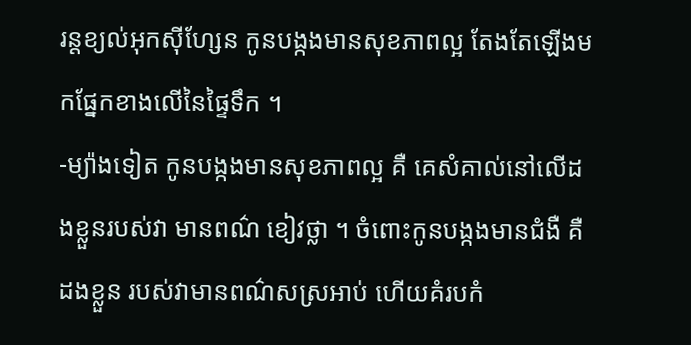រន្ដខ្យល់អុកស៊ីហ្សែន កូនបង្កងមានសុខភាពល្អ តែងតែឡើងមកផ្នែកខាងលើនៃផ្ទៃទឹក ។
-ម្យ៉ាងទៀត កូនបង្កងមានសុខភាពល្អ គឺ គេសំគាល់នៅលើដងខ្លួនរបស់វា មានពណ៌ ខៀវថ្លា ។ ចំពោះកូនបង្កងមានជំងឺ គឺដងខ្លួន របស់វាមានពណ៌សស្រអាប់ ហើយគំរបកំ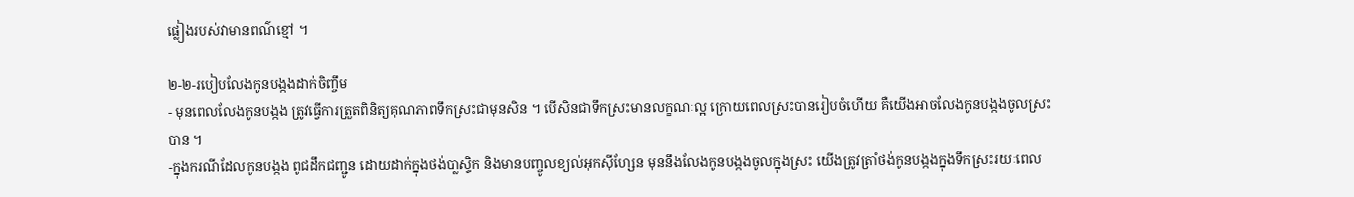ផ្លៀងរបស់វាមានពណ៌ខ្មៅ ។

២-២-របៀបលែងកូនបង្កងដាក់ចិញ្ចឹម
- មុនពេលលែងកូនបង្កង ត្រូវធ្វើការត្រួតពិនិត្យគុណភាពទឹកស្រះជាមុនសិន ។ បើសិនជាទឹកស្រះមានលក្ខណៈល្អ ក្រោយពេលស្រះបានរៀបចំហើយ គឺយើងអាចលែងកូនបង្កងចូលស្រះបាន ។
-ក្នុងករណីដែលកូនបង្កង ពូជដឹកជញ្ជូន ដោយដាក់ក្នុងថង់បា្លស្ទិក និងមានបញ្ចូលខ្យល់អុកស៊ីហ្សែន មុននឹងលែងកូនបង្កងចូលក្នុងស្រះ យើងត្រូវត្រាំថង់កូនបង្កងក្នុងទឹកស្រះរយៈពេល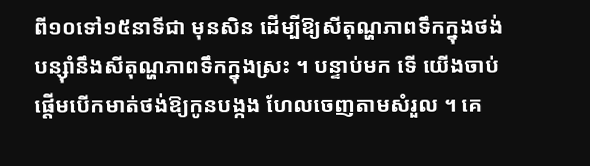ពី១០ទៅ១៥នាទីជា មុនសិន ដើម្បីឱ្យសីតុណ្ហភាពទឹកក្នុងថង់បន្ស៊ាំនឹងសីតុណ្ហភាពទឹកក្នុងស្រះ ។ បន្ទាប់មក ទើ យើងចាប់ផ្ដើមបើកមាត់ថង់ឱ្យកូនបង្កង ហែលចេញតាមសំរួល ។ គេ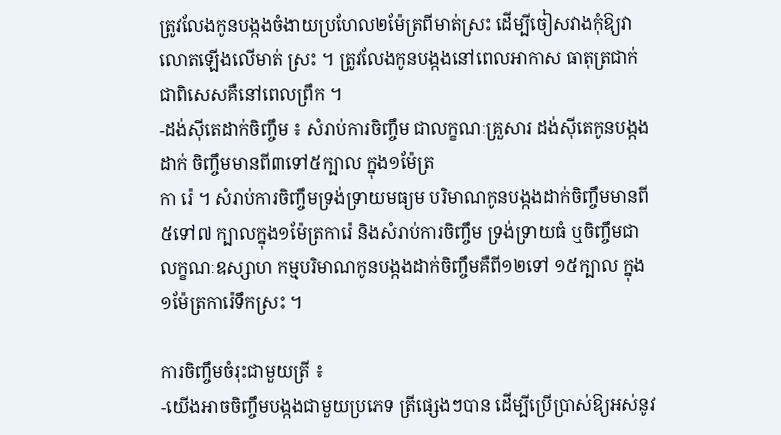ត្រូវលែងកូនបង្កងចំងាយប្រហែល២ម៉ែត្រពីមាត់ស្រះ ដើម្បីចៀសវាងកុំឱ្យវាលោតឡើងលើមាត់ ស្រះ ។ ត្រូវលែងកូនបង្កងនៅពេលអាកាស ធាតុត្រជាក់ ជាពិសេសគឺនៅពេលព្រឹក ។
-ដង់ស៊ីតេដាក់ចិញ្ចឹម ៖ សំរាប់ការចិញ្ចឹម ជាលក្ខណៈគ្រួសារ ដង់ស៊ីតេកូនបង្កងដាក់ ចិញ្ចឹមមានពី៣ទៅ៥ក្បាល ក្នុង១ម៉ែត្រ
កា រ៉េ ។ សំរាប់ការចិញ្ចឹមទ្រង់ទ្រាយមធ្យម បរិមាណកូនបង្កងដាក់ចិញ្ចឹមមានពី៥ទៅ៧ ក្បាលក្នុង១ម៉ែត្រការ៉េ និងសំរាប់ការចិញ្ចឹម ទ្រង់ទ្រាយធំ ឬចិញ្ចឹមជាលក្ខណៈឧស្សាហ កម្មបរិមាណកូនបង្កងដាក់ចិញ្ចឹមគឺពី១២ទៅ ១៥ក្បាល ក្នុង១ម៉ែត្រការ៉េទឹកស្រះ ។

ការចិញ្ចឹមចំរុះជាមួយត្រី ៖
-យើងអាចចិញ្ចឹមបង្កងជាមួយប្រភេទ ត្រីផ្សេងៗបាន ដើម្បីប្រើប្រាស់ឱ្យអស់នូវ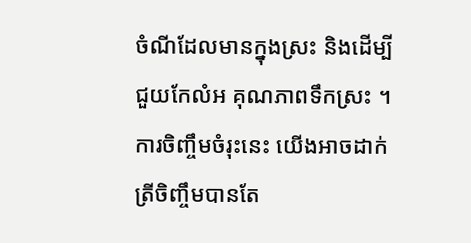ចំណីដែលមានក្នុងស្រះ និងដើម្បីជួយកែលំអ គុណភាពទឹកស្រះ ។ ការចិញ្ចឹមចំរុះនេះ យើងអាចដាក់ត្រីចិញ្ចឹមបានតែ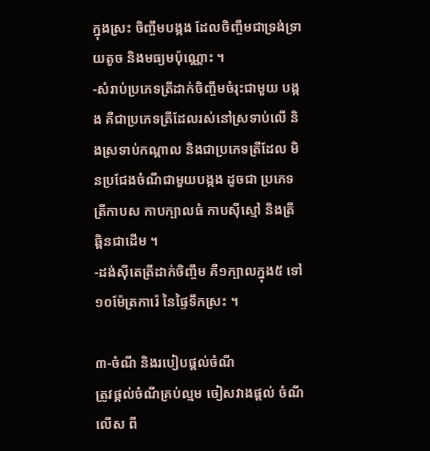ក្នុងស្រះ ចិញ្ចឹមបង្កង ដែលចិញ្ចឹមជាទ្រង់ទ្រាយតូច និងមធ្យមប៉ុណ្ណោះ ។
-សំរាប់ប្រភេទត្រីដាក់ចិញ្ចឹមចំរុះជាមួយ បង្កង គឺជាប្រភេទត្រីដែលរស់នៅស្រទាប់លើ និងស្រទាប់កណ្ដាល និងជាប្រភេទត្រីដែល មិនប្រជែងចំណីជាមួយបង្កង ដូចជា ប្រភេទ ត្រីកាបស កាបក្បាលធំ កាបស៊ីស្មៅ និងត្រី ឆ្ពិនជាដើម ។
-ដង់ស៊ីតេត្រីដាក់ចិញ្ចឹម គឺ១ក្បាលក្នុង៥ ទៅ១០ម៉ែត្រការ៉េ នៃផ្ទៃទឹកស្រះ ។

៣-ចំណី និងរបៀបផ្ដល់ចំណី
ត្រូវផ្ដល់ចំណីគ្រប់ល្មម ចៀសវាងផ្ដល់ ចំណីលើស ពី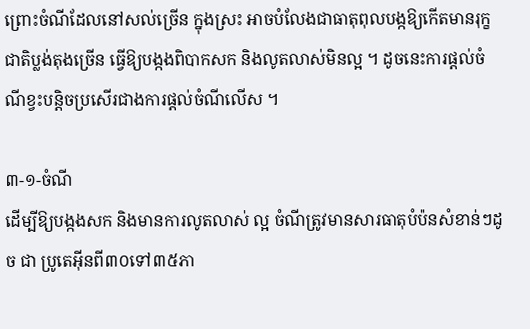ព្រោះចំណីដែលនៅសល់ច្រើន ក្នុងស្រះ អាចបំលែងជាធាតុពុលបង្កឱ្យកើតមានរុក្ខជាតិប្លង់តុងច្រើន ធ្វើឱ្យបង្កងពិបាកសក និងលូតលាស់មិនល្អ ។ ដូចនេះការផ្ដល់ចំណីខ្វះបន្ដិចប្រសើរជាងការផ្ដល់ចំណីលើស ។

៣-១-ចំណី
ដើម្បីឱ្យបង្កងសក និងមានការលូតលាស់ ល្អ ចំណីត្រូវមានសារធាតុបំប៉នសំខាន់ៗដូច ជា ប្រូតេអ៊ីនពី៣០ទៅ៣៥ភា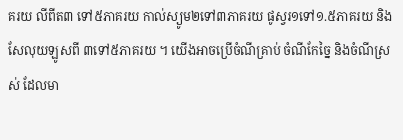គរយ លីពីត៣ ទៅ៥ភាគរយ កាល់ស្យូម២ទៅ៣ភាគរយ ផូស្វរ១ទៅ១.៥ភាគរយ និងសែលុយឡូសពី ៣ទៅ៥ភាគរយ ។ យើងអាចប្រើចំណីគ្រាប់ ចំណីកែច្នៃ និងចំណីស្រស់ ដែលមា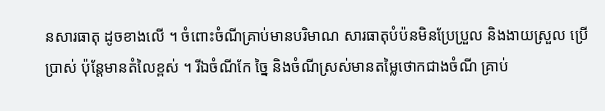នសារធាតុ ដូចខាងលើ ។ ចំពោះចំណីគ្រាប់មានបរិមាណ សារធាតុបំប៉នមិនប្រែប្រួល និងងាយស្រួល ប្រើប្រាស់ ប៉ុន្ដែមានតំលៃខ្ពស់ ។ រីឯចំណីកែ ច្នៃ និងចំណីស្រស់មានតម្លៃថោកជាងចំណី គ្រាប់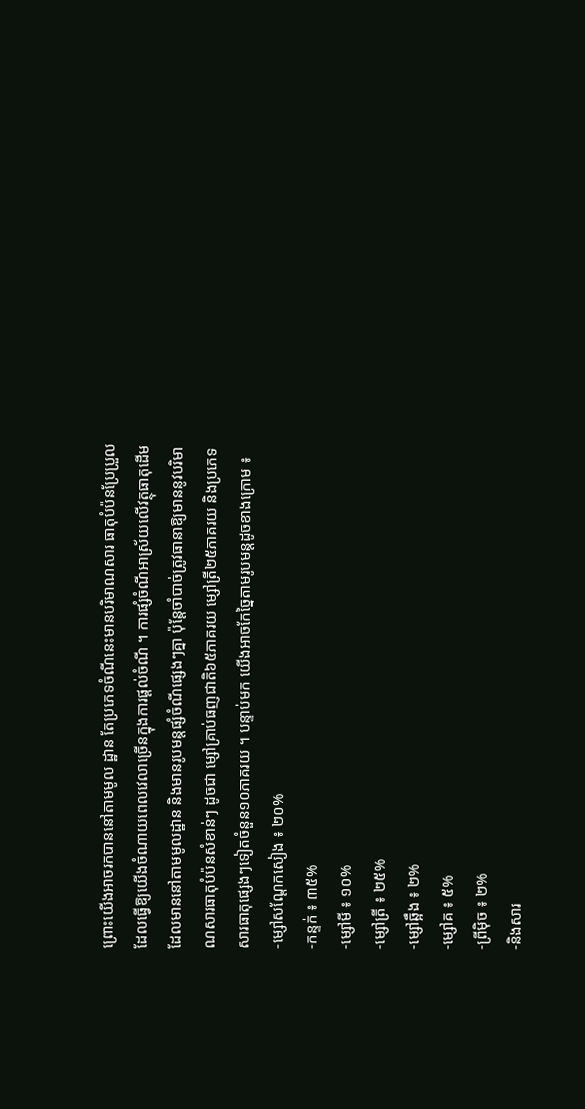ព្រោះយើងអាចរកបាននៅតាមមូល ដ្ឋាន តែប្រភេទចំណីនេះមានបរិមាណសារ ធាតុបំប៉នប្រែប្រួល ដែលធ្វើឱ្យយើងចំណាយពេលវេលាច្រើនក្នុងការផ្ដល់ចំណី ។ ការផ្សំចំណីអាស្រ័យលើវត្ថុធាតុដើម ដែលមាននៅតាមមូលដ្ឋាន និងមានរូបមន្ដផ្សំចំណីផ្សេងៗគ្នា ប៉ុន្ដែចាំបាច់ត្រូវធានាឱ្យមាននូវបរិមាណសារធាតុបំប៉នសំខាន់ៗ ដូចជា ម្សៅគ្រាប់ធញជាតិ៦៥ភាគរយ ម្សៅត្រី២៥ភាគរយ និងប្រភេទសារធាតុផ្សេងៗទៀតចំនួន១០ភាគរយ ។ បន្ទាប់មក យើងអាចកែច្នៃតាមរូបមន្ដដូចខាងក្រោម ៖
-ម្សៅសណ្ដែកសៀង ៖ ២០%
-កន្ទក់ ៖ ៣៥%
-ម្សៅមី ៖ ១០%
-ម្សៅត្រី ៖ ២៥%
-ម្សៅឆ្អឹង ៖ ២%
-ម្សៅគ ៖ ៥%
-ព្រីម៉ិច ៖ ២%
-និងសារ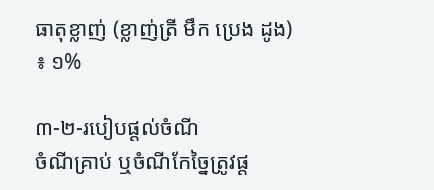ធាតុខ្លាញ់ (ខ្លាញ់ត្រី មឹក ប្រេង ដូង) ៖ ១%

៣-២-របៀបផ្ដល់ចំណី
ចំណីគ្រាប់ ឬចំណីកែច្នៃត្រូវផ្ដ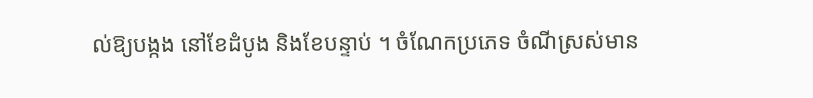ល់ឱ្យបង្កង នៅខែដំបូង និងខែបន្ទាប់ ។ ចំណែកប្រភេទ ចំណីស្រស់មាន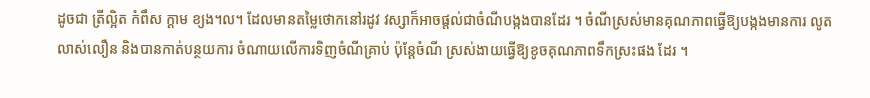ដូចជា ត្រីល្អិត កំពឹស ក្ដាម ខ្យង។ល។ ដែលមានតម្លៃថោកនៅរដូវ វស្សាក៏អាចផ្ដល់ជាចំណីបង្កងបានដែរ ។ ចំណីស្រស់មានគុណភាពធ្វើឱ្យបង្កងមានការ លូតលាស់លឿន និងបានកាត់បន្ថយការ ចំណាយលើការទិញចំណីគ្រាប់ ប៉ុន្ដែចំណី ស្រស់ងាយធ្វើឱ្យខូចគុណភាពទឹកស្រះផង ដែរ ។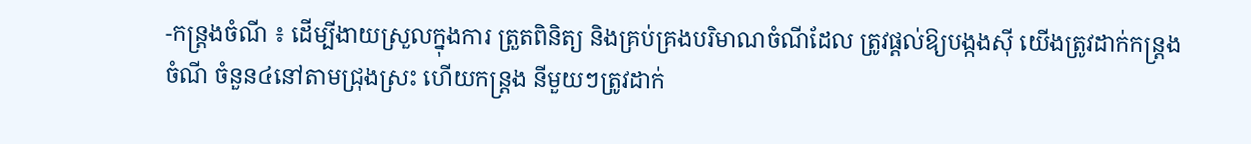-កន្ដ្រងចំណី ៖ ដើម្បីងាយស្រួលក្នុងការ ត្រួតពិនិត្យ និងគ្រប់គ្រងបរិមាណចំណីដែល ត្រូវផ្ដល់ឱ្យបង្កងស៊ី យើងត្រូវដាក់កន្ដ្រងចំណី ចំនួន៤នៅតាមជ្រុងស្រះ ហើយកន្ដ្រង នីមួយៗត្រូវដាក់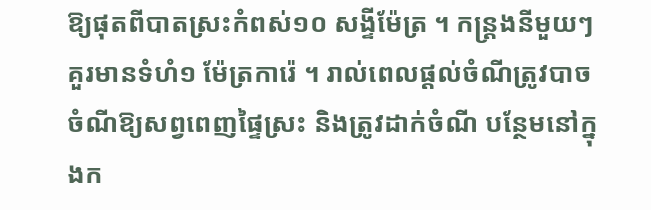ឱ្យផុតពីបាតស្រះកំពស់១០ សង្ទីម៉ែត្រ ។ កន្ដ្រងនីមួយៗគួរមានទំហំ១ ម៉ែត្រការ៉េ ។ រាល់ពេលផ្ដល់ចំណីត្រូវបាច ចំណីឱ្យសព្វពេញផ្ទៃស្រះ និងត្រូវដាក់ចំណី បន្ថែមនៅក្នុងក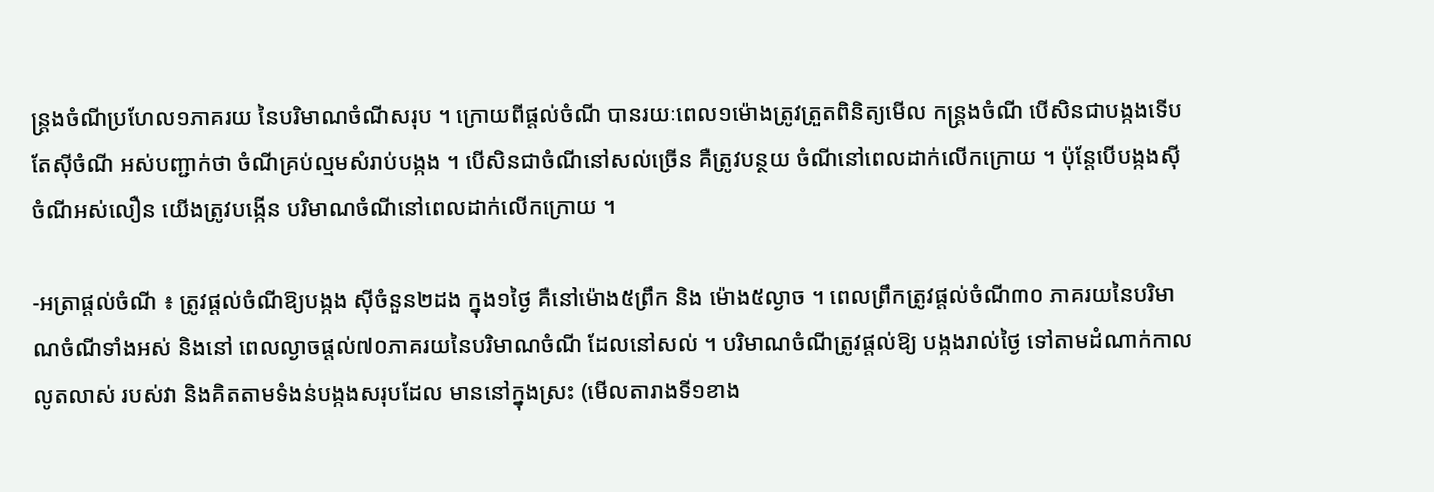ន្ដ្រងចំណីប្រហែល១ភាគរយ នៃបរិមាណចំណីសរុប ។ ក្រោយពីផ្ដល់ចំណី បានរយៈពេល១ម៉ោងត្រូវត្រួតពិនិត្យមើល កន្ដ្រងចំណី បើសិនជាបង្កងទើបតែស៊ីចំណី អស់បញ្ជាក់ថា ចំណីគ្រប់ល្មមសំរាប់បង្កង ។ បើសិនជាចំណីនៅសល់ច្រើន គឺត្រូវបន្ថយ ចំណីនៅពេលដាក់លើកក្រោយ ។ ប៉ុន្ដែបើបង្កងស៊ីចំណីអស់លឿន យើងត្រូវបង្កើន បរិមាណចំណីនៅពេលដាក់លើកក្រោយ ។

-អត្រាផ្ដល់ចំណី ៖ ត្រូវផ្ដល់ចំណីឱ្យបង្កង ស៊ីចំនួន២ដង ក្នុង១ថ្ងៃ គឺនៅម៉ោង៥ព្រឹក និង ម៉ោង៥ល្ងាច ។ ពេលព្រឹកត្រូវផ្ដល់ចំណី៣០ ភាគរយនៃបរិមាណចំណីទាំងអស់ និងនៅ ពេលល្ងាចផ្ដល់៧០ភាគរយនៃបរិមាណចំណី ដែលនៅសល់ ។ បរិមាណចំណីត្រូវផ្ដល់ឱ្យ បង្កងរាល់ថ្ងៃ ទៅតាមដំណាក់កាលលូតលាស់ របស់វា និងគិតតាមទំងន់បង្កងសរុបដែល មាននៅក្នុងស្រះ (មើលតារាងទី១ខាង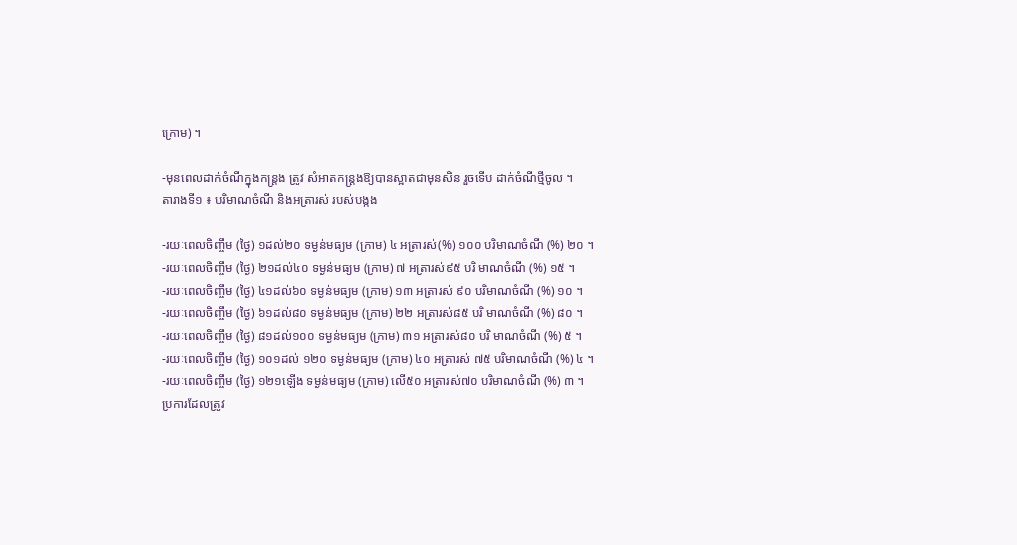ក្រោម) ។

-មុនពេលដាក់ចំណីក្នុងកន្ដ្រង ត្រូវ សំអាតកន្ដ្រងឱ្យបានស្អាតជាមុនសិន រួចទើប ដាក់ចំណីថ្មីចូល ។
តារាងទី១ ៖ បរិមាណចំណី និងអត្រារស់ របស់បង្កង

-រយៈពេលចិញ្ចឹម (ថ្ងៃ) ១ដល់២០ ទម្ងន់មធ្យម (ក្រាម) ៤ អត្រារស់(%) ១០០ បរិមាណចំណី (%) ២០ ។
-រយៈពេលចិញ្ចឹម (ថ្ងៃ) ២១ដល់៤០ ទម្ងន់មធ្យម (ក្រាម) ៧ អត្រារស់៩៥ បរិ មាណចំណី (%) ១៥ ។
-រយៈពេលចិញ្ចឹម (ថ្ងៃ) ៤១ដល់៦០ ទម្ងន់មធ្យម (ក្រាម) ១៣ អត្រារស់ ៩០ បរិមាណចំណី (%) ១០ ។
-រយៈពេលចិញ្ចឹម (ថ្ងៃ) ៦១ដល់៨០ ទម្ងន់មធ្យម (ក្រាម) ២២ អត្រារស់៨៥ បរិ មាណចំណី (%) ៨០ ។
-រយៈពេលចិញ្ចឹម (ថ្ងៃ) ៨១ដល់១០០ ទម្ងន់មធ្យម (ក្រាម) ៣១ អត្រារស់៨០ បរិ មាណចំណី (%) ៥ ។
-រយៈពេលចិញ្ចឹម (ថ្ងៃ) ១០១ដល់ ១២០ ទម្ងន់មធ្យម (ក្រាម) ៤០ អត្រារស់ ៧៥ បរិមាណចំណី (%) ៤ ។
-រយៈពេលចិញ្ចឹម (ថ្ងៃ) ១២១ឡើង ទម្ងន់មធ្យម (ក្រាម) លើ៥០ អត្រារស់៧០ បរិមាណចំណី (%) ៣ ។
ប្រការដែលត្រូវ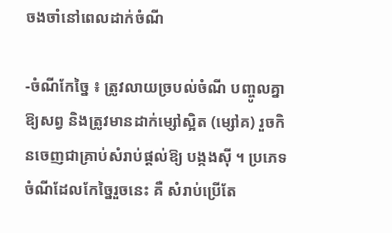ចងចាំនៅពេលដាក់ចំណី

-ចំណីកែច្នៃ ៖ ត្រូវលាយច្របល់ចំណី បញ្ចូលគ្នាឱ្យសព្វ និងត្រូវមានដាក់ម្សៅស្អិត (ម្សៅគ) រួចកិនចេញជាគ្រាប់សំរាប់ផ្ដល់ឱ្យ បង្កងស៊ី ។ ប្រភេទចំណីដែលកែច្នៃរួចនេះ គឺ សំរាប់ប្រើតែ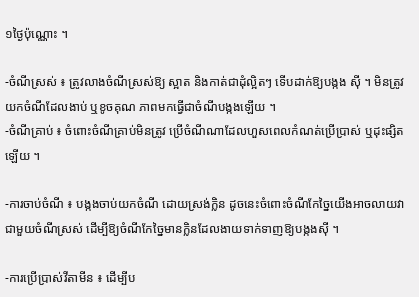១ថ្ងៃប៉ុណ្ណោះ ។

-ចំណីស្រស់ ៖ ត្រូវលាងចំណីស្រស់ឱ្យ ស្អាត និងកាត់ជាដុំល្អិតៗ ទើបដាក់ឱ្យបង្កង ស៊ី ។ មិនត្រូវយកចំណីដែលងាប់ ឬខូចគុណ ភាពមកធ្វើជាចំណីបង្កងឡើយ ។
-ចំណីគ្រាប់ ៖ ចំពោះចំណីគ្រាប់មិនត្រូវ ប្រើចំណីណាដែលហួសពេលកំណត់ប្រើប្រាស់ ឬដុះផ្សិតឡើយ ។

-ការចាប់ចំណី ៖ បង្កងចាប់យកចំណី ដោយស្រង់ក្លិន ដូចនេះចំពោះចំណីកែច្នៃយើងអាចលាយវាជាមួយចំណីស្រស់ ដើម្បីឱ្យចំណីកែច្នៃមានក្លិនដែលងាយទាក់ទាញឱ្យបង្កងស៊ី ។

-ការប្រើប្រាស់វីតាមីន ៖ ដើម្បីប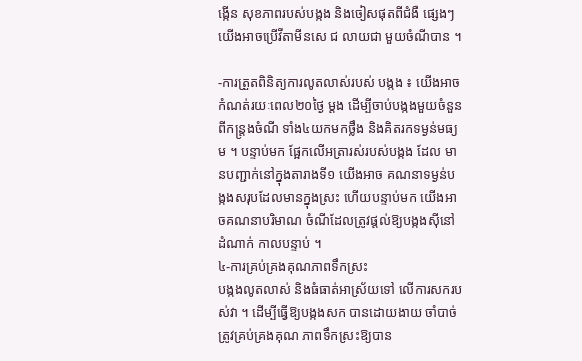ង្កើន សុខភាពរបស់បង្កង និងចៀសផុតពីជំងឺ ផ្សេងៗ យើងអាចប្រើវីតាមីនសេ ជ លាយជា មួយចំណីបាន ។

-ការត្រួតពិនិត្យការលូតលាស់របស់ បង្កង ៖ យើងអាចកំណត់រយៈពេល២០ថ្ងៃ ម្ដង ដើម្បីចាប់បង្កងមួយចំនួនពីកន្ដ្រងចំណី ទាំង៤យកមកថ្លឹង និងគិតរកទម្ងន់មធ្យម ។ បន្ទាប់មក ផ្អែកលើអត្រារស់របស់បង្កង ដែល មានបញ្ជាក់នៅក្នុងតារាងទី១ យើងអាច គណនាទម្ងន់បង្កងសរុបដែលមានក្នុងស្រះ ហើយបន្ទាប់មក យើងអាចគណនាបរិមាណ ចំណីដែលត្រូវផ្ដល់ឱ្យបង្កងស៊ីនៅដំណាក់ កាលបន្ទាប់ ។
៤-ការគ្រប់គ្រងគុណភាពទឹកស្រះ
បង្កងលូតលាស់ និងធំធាត់អាស្រ័យទៅ លើការសករបស់វា ។ ដើម្បីធ្វើឱ្យបង្កងសក បានដោយងាយ ចាំបាច់ត្រូវគ្រប់គ្រងគុណ ភាពទឹកស្រះឱ្យបាន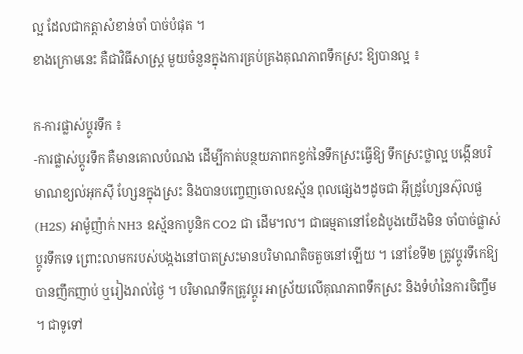ល្អ ដែលជាកត្ដាសំខាន់ចាំ បាច់បំផុត ។
ខាងក្រោមនេះ គឺជាវិធីសាស្ដ្រ មួយចំនួនក្នុងការគ្រប់គ្រងគុណភាពទឹកស្រះ ឱ្យបានល្អ ៖

ក-ការផ្លាស់ប្ដូរទឹក ៖
-ការផ្លាស់ប្ដូរទឹក គឺមានគោលបំណង ដើម្បីកាត់បន្ថយភាពកខ្វក់នៃទឹកស្រះធ្វើឱ្យ ទឹកស្រះថ្លាល្អ បង្កើនបរិមាណខ្យល់អុកស៊ី ហ្សែនក្នុងស្រះ និងបានបញ្ចេញចោលឧស្ម័ន ពុលផ្សេងៗដូចជា អ៊ីដ្រូហ្សែនស៊ុលផួ (H2S) អាម៉ូញ៉ាក់ NH3 ឧស្ម័នកាបូនិក CO2 ជា ដើម។ល។ ជាធម្មតានៅខែដំបូងយើងមិន ចាំបាច់ផ្លាស់ប្ដូរទឹកទេ ព្រោះលាមករបស់បង្កងនៅបាតស្រះមានបរិមាណតិចតួចនៅឡើយ ។ នៅខែទី២ ត្រូវប្ដូរទឹកេឱ្យបានញឹកញាប់ ឬរៀងរាល់ថ្ងៃ ។ បរិមាណទឹកត្រូវប្ដូរ អាស្រ័យលើគុណភាពទឹកស្រះ និងទំហំនៃការចិញ្ចឹម ។ ជាទូទៅ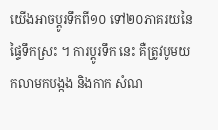យើងអាចប្ដូរទឹកពី១០ ទៅ២០ភាគរយនៃផ្ទៃទឹកស្រះ ។ ការប្ដូរទឹក នេះ គឺត្រូវបូមយកលាមកបង្កង និងកាក សំណ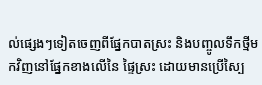ល់ផ្សេងៗទៀតចេញពីផ្នែកបាតស្រះ និងបញ្ចូលទឹកថ្មីមកវិញនៅផ្នែកខាងលើនៃ ផ្ទៃស្រះ ដោយមានប្រើស្បៃ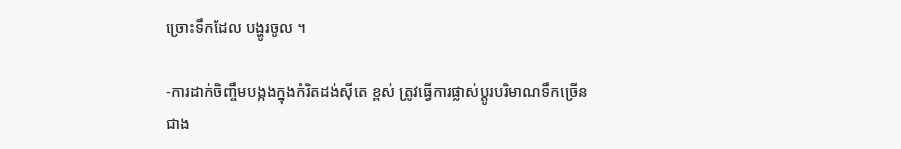ច្រោះទឹកដែល បង្ហូរចូល ។

-ការដាក់ចិញ្ចឹមបង្កងក្នុងកំរិតដង់ស៊ីតេ ខ្ពស់ ត្រូវធ្វើការផ្លាស់ប្ដូរបរិមាណទឹកច្រើន
ជាង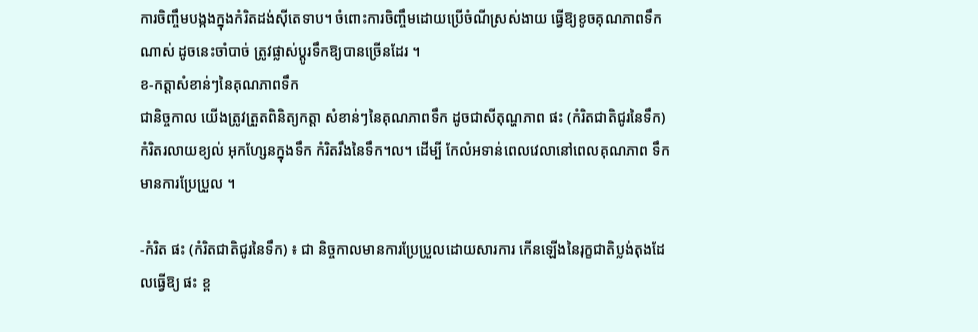ការចិញ្ចឹមបង្កងក្នុងកំរិតដង់ស៊ីតេទាប។ ចំពោះការចិញ្ចឹមដោយប្រើចំណីស្រស់ងាយ ធ្វើឱ្យខូចគុណភាពទឹកណាស់ ដូចនេះចាំបាច់ ត្រូវផ្លាស់ប្ដូរទឹកឱ្យបានច្រើនដែរ ។
ខ-កត្ដាសំខាន់ៗនៃគុណភាពទឹក
ជានិច្ចកាល យើងត្រូវត្រួតពិនិត្យកត្ដា សំខាន់ៗនៃគុណភាពទឹក ដូចជាសីតុណ្ហភាព ផះ (កំរិតជាតិជូរនៃទឹក) កំរិតរលាយខ្យល់ អុកហ្សែនក្នុងទឹក កំរិតរឹងនៃទឹក។ល។ ដើម្បី កែលំអទាន់ពេលវេលានៅពេលគុណភាព ទឹកមានការប្រែប្រួល ។

-កំរិត ផះ (កំរិតជាតិជូរនៃទឹក) ៖ ជា និច្ចកាលមានការប្រែប្រួលដោយសារការ កើនឡើងនៃរុក្ខជាតិប្លង់តុងដែលធ្វើឱ្យ ផះ ខ្ព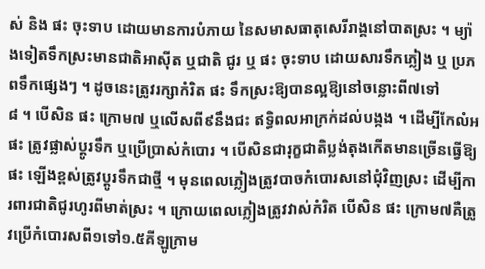ស់ និង ផះ ចុះទាប ដោយមានការបំភាយ នៃសមាសធាតុសេរីរាង្គនៅបាតស្រះ ។ ម្យ៉ាងទៀតទឹកស្រះមានជាតិអាស៊ីត ឬជាតិ ជូរ ឬ ផះ ចុះទាប ដោយសារទឹកភ្លៀង ឬ ប្រភពទឹកផ្សេងៗ ។ ដូចនេះត្រូវរក្សាកំរិត ផះ ទឹកស្រះឱ្យបានល្អឱ្យនៅចន្លោះពី៧ទៅ
៨ ។ បើសិន ផះ ក្រោម៧ ឬលើសពី៩នឹងជះ ឥទ្ធិពលអាក្រក់ដល់បង្កង ។ ដើម្បីកែលំអ ផះ ត្រូវផ្លាស់ប្ដូរទឹក ឬប្រើប្រាស់កំបោរ ។ បើសិនជារុក្ខជាតិប្លង់តុងកើតមានច្រើនធ្វើឱ្យ ផះ ឡើងខ្ពស់ត្រូវប្ដូរទឹកជាថ្មី ។ មុនពេលភ្លៀងត្រូវបាចកំបោរសនៅជុំវិញស្រះ ដើម្បីការពារជាតិជូរហូរពីមាត់ស្រះ ។ ក្រោយពេលភ្លៀងត្រូវវាស់កំរិត បើសិន ផះ ក្រោម៧គឺត្រូវប្រើកំបោរសពី១ទៅ១.៥គីឡូក្រាម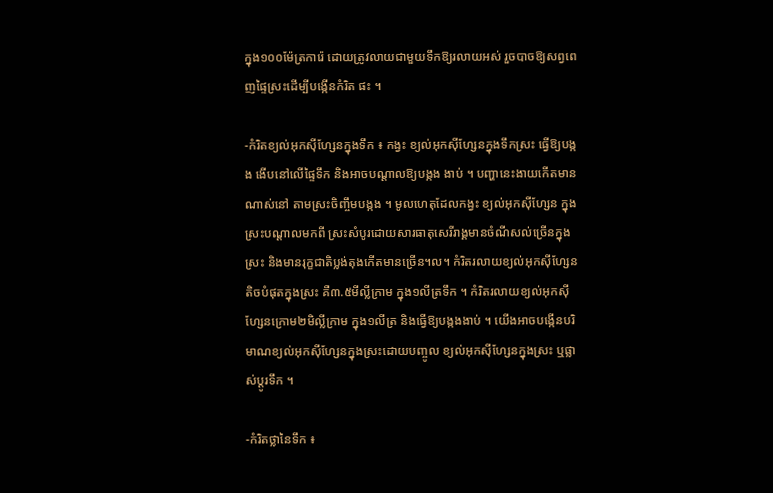ក្នុង១០០ម៉ែត្រការ៉េ ដោយត្រូវលាយជាមួយទឹកឱ្យរលាយអស់ រួចបាចឱ្យសព្វពេញផ្ទៃស្រះដើម្បីបង្កើនកំរិត ផះ ។

-កំរិតខ្យល់អុកស៊ីហ្សែនក្នុងទឹក ៖ កង្វះ ខ្យល់អុកស៊ីហ្សែនក្នុងទឹកស្រះ ធ្វើឱ្យបង្កង ងើបនៅលើផ្ទៃទឹក និងអាចបណ្ដាលឱ្យបង្កង ងាប់ ។ បញ្ហានេះងាយកើតមានណាស់នៅ តាមស្រះចិញ្ចឹមបង្កង ។ មូលហេតុដែលកង្វះ ខ្យល់អុកស៊ីហ្សែន ក្នុងស្រះបណ្ដាលមកពី ស្រះសំបូរដោយសារធាតុសេរីរាង្គមានចំណីសល់ច្រើនក្នុងស្រះ និងមានរុក្ខជាតិប្លង់តុងកើតមានច្រើន។ល។ កំរិតរលាយខ្យល់អុកស៊ីហ្សែនតិចបំផុតក្នុងស្រះ គឺ៣.៥មីល្លីក្រាម ក្នុង១លីត្រទឹក ។ កំរិតរលាយខ្យល់អុកស៊ីហ្សែនក្រោម២មិល្លីក្រាម ក្នុង១លីត្រ និងធ្វើឱ្យបង្កងងាប់ ។ យើងអាចបង្កើនបរិមាណខ្យល់អុកស៊ីហ្សែនក្នុងស្រះដោយបញ្ចូល ខ្យល់អុកស៊ីហ្សែនក្នុងស្រះ ឬផ្លាស់ប្ដូរទឹក ។

-កំរិតថ្លានៃទឹក ៖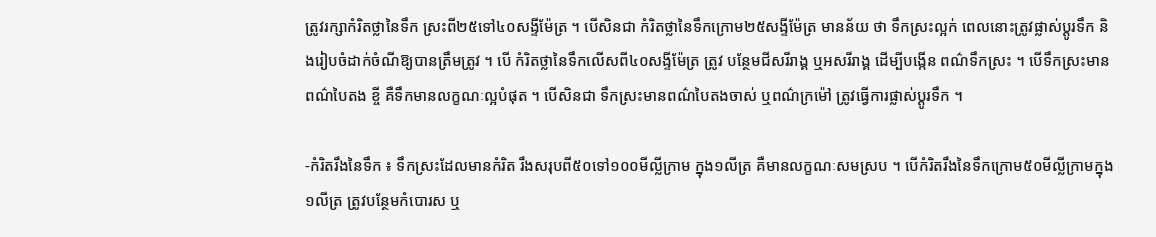ត្រូវរក្សាកំរិតថ្លានៃទឹក ស្រះពី២៥ទៅ៤០សង្ទីម៉ែត្រ ។ បើសិនជា កំរិតថ្លានៃទឹកក្រោម២៥សង្ទីម៉ែត្រ មានន័យ ថា ទឹកស្រះល្អក់ ពេលនោះត្រូវផ្លាស់ប្ដូរទឹក និងរៀបចំដាក់ចំណីឱ្យបានត្រឹមត្រូវ ។ បើ កំរិតថ្លានៃទឹកលើសពី៤០សង្ទីម៉ែត្រ ត្រូវ បន្ថែមជីសរីរាង្គ ឬអសរីរាង្គ ដើម្បីបង្កើន ពណ៌ទឹកស្រះ ។ បើទឹកស្រះមានពណ៌បៃតង ខ្ចី គឺទឹកមានលក្ខណៈល្អបំផុត ។ បើសិនជា ទឹកស្រះមានពណ៌បៃតងចាស់ ឬពណ៌ក្រម៉ៅ ត្រូវធ្វើការផ្លាស់ប្ដូរទឹក ។

-កំរិតរឹងនៃទឹក ៖ ទឹកស្រះដែលមានកំរិត រឹងសរុបពី៥០ទៅ១០០មីល្លីក្រាម ក្នុង១លីត្រ គឺមានលក្ខណៈសមស្រប ។ បើកំរិតរឹងនៃទឹកក្រោម៥០មីល្លីក្រាមក្នុង១លីត្រ ត្រូវបន្ថែមកំបោរស ឬ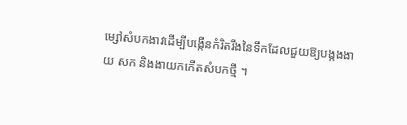ម្សៅសំបកងាវដើម្បីបង្កើនកំរិតរឹងនៃទឹកដែលជួយឱ្យបង្កងងាយ សក និងងាយកកើតសំបកថ្មី ។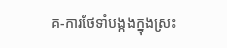គ-ការថែទាំបង្កងក្នុងស្រះ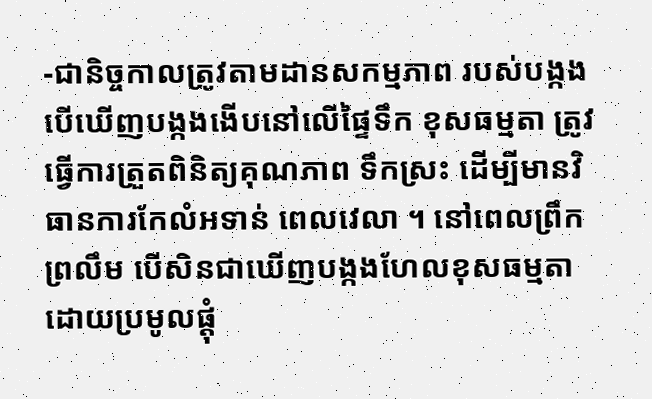-ជានិច្ចកាលត្រូវតាមដានសកម្មភាព របស់បង្កង បើឃើញបង្កងងើបនៅលើផ្ទៃទឹក ខុសធម្មតា ត្រូវធ្វើការត្រួតពិនិត្យគុណភាព ទឹកស្រះ ដើម្បីមានវិធានការកែលំអទាន់ ពេលវេលា ។ នៅពេលព្រឹកព្រលឹម បើសិនជាឃើញបង្កងហែលខុសធម្មតា ដោយប្រមូលផ្ដុំ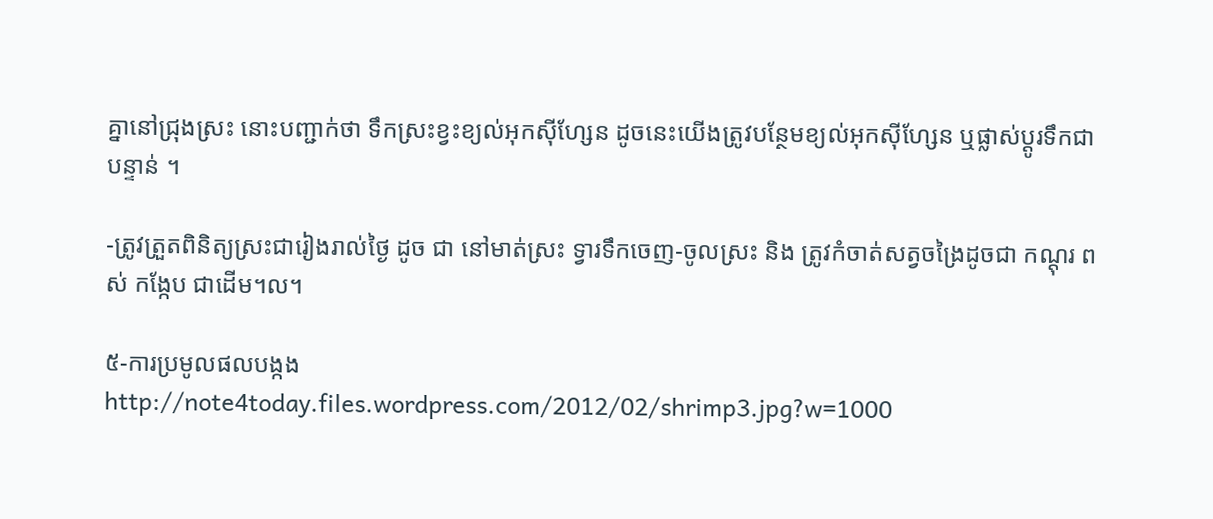គ្នានៅជ្រុងស្រះ នោះបញ្ជាក់ថា ទឹកស្រះខ្វះខ្យល់អុកស៊ីហ្សែន ដូចនេះយើងត្រូវបន្ថែមខ្យល់អុកស៊ីហ្សែន ឬផ្លាស់ប្ដូរទឹកជាបន្ទាន់ ។

-ត្រូវត្រួតពិនិត្យស្រះជារៀងរាល់ថ្ងៃ ដូច ជា នៅមាត់ស្រះ ទ្វារទឹកចេញ-ចូលស្រះ និង ត្រូវកំចាត់សត្វចង្រៃដូចជា កណ្ដុរ ពស់ កង្កែប ជាដើម។ល។

៥-ការប្រមូលផលបង្កង
http://note4today.files.wordpress.com/2012/02/shrimp3.jpg?w=1000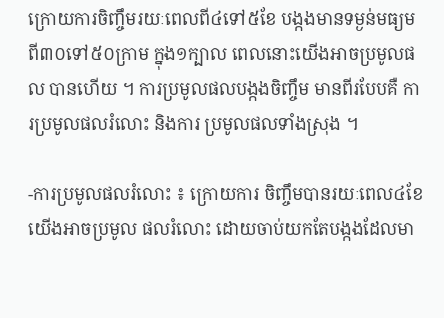ក្រោយការចិញ្ចឹមរយៈពេលពី៤ទៅ៥ខែ បង្កងមានទម្ងន់មធ្យមពី៣០ទៅ៥០ក្រាម ក្នុង១ក្បាល ពេលនោះយើងអាចប្រមូលផល បានហើយ ។ ការប្រមូលផលបង្កងចិញ្ចឹម មានពីរបែបគឺ ការប្រមូលផលរំលោះ និងការ ប្រមូលផលទាំងស្រុង ។

-ការប្រមូលផលរំលោះ ៖ ក្រោយការ ចិញ្ចឹមបានរយៈពេល៤ខែ យើងអាចប្រមូល ផលរំលោះ ដោយចាប់យកតែបង្កងដែលមា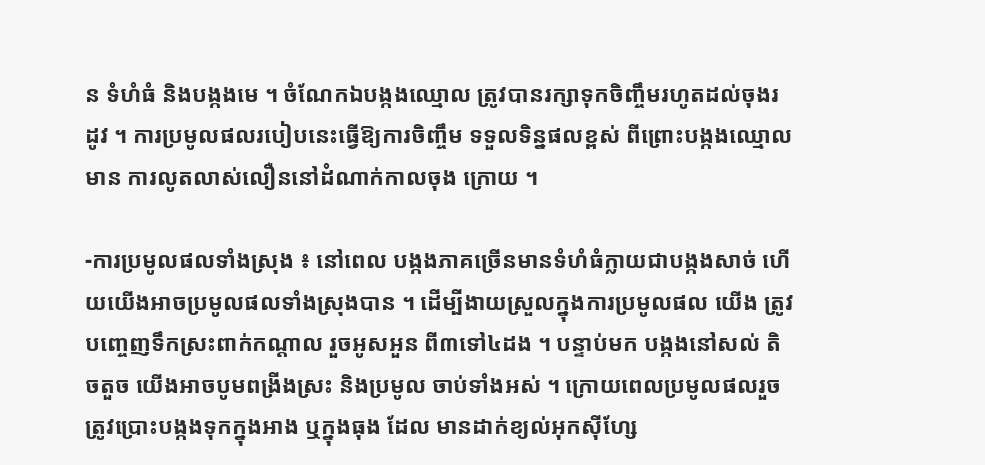ន ទំហំធំ និងបង្កងមេ ។ ចំណែកឯបង្កងឈ្មោល ត្រូវបានរក្សាទុកចិញ្ចឹមរហូតដល់ចុងរដូវ ។ ការប្រមូលផលរបៀបនេះធ្វើឱ្យការចិញ្ចឹម ទទួលទិន្នផលខ្ពស់ ពីព្រោះបង្កងឈ្មោលមាន ការលូតលាស់លឿននៅដំណាក់កាលចុង ក្រោយ ។

-ការប្រមូលផលទាំងស្រុង ៖ នៅពេល បង្កងភាគច្រើនមានទំហំធំក្លាយជាបង្កងសាច់ ហើយយើងអាចប្រមូលផលទាំងស្រុងបាន ។ ដើម្បីងាយស្រួលក្នុងការប្រមូលផល យើង ត្រូវបញ្ចេញទឹកស្រះពាក់កណ្ដាល រួចអូសអួន ពី៣ទៅ៤ដង ។ បន្ទាប់មក បង្កងនៅសល់ តិចតួច យើងអាចបូមពង្រីងស្រះ និងប្រមូល ចាប់ទាំងអស់ ។ ក្រោយពេលប្រមូលផលរួច ត្រូវប្រោះបង្កងទុកក្នុងអាង ឬក្នុងធុង ដែល មានដាក់ខ្យល់អុកស៊ីហ្សែ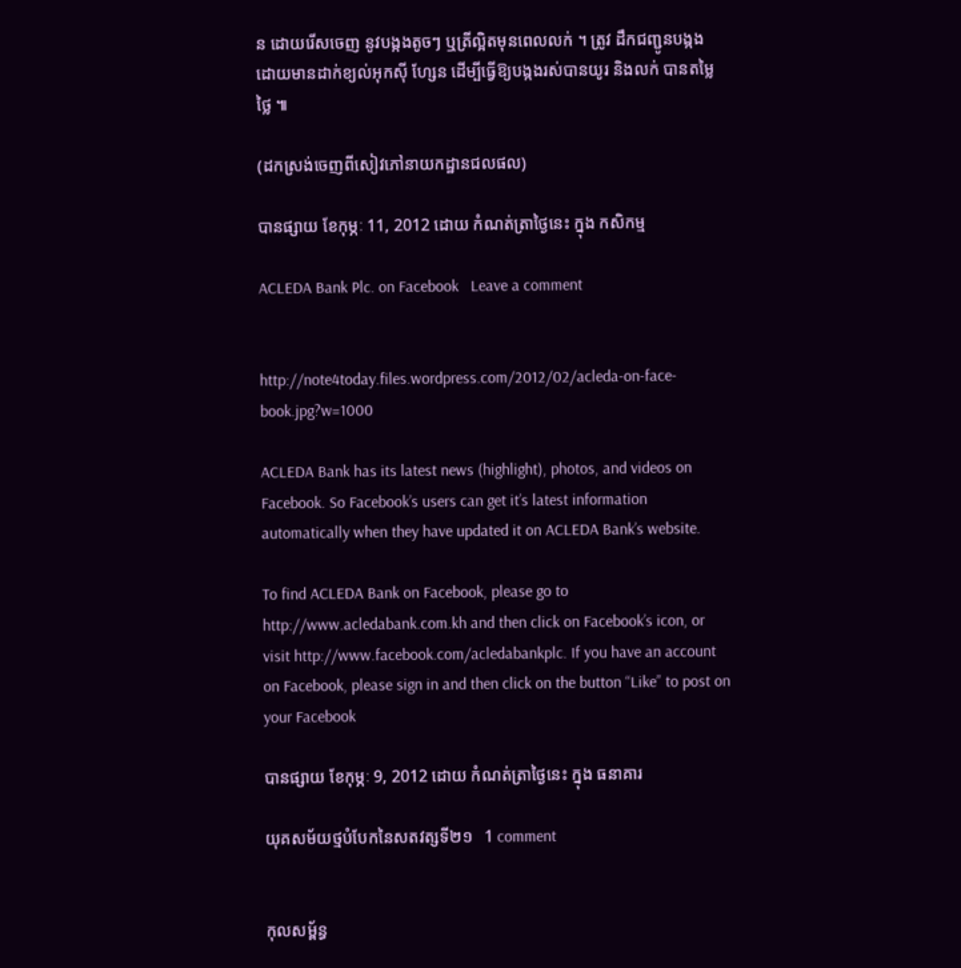ន ដោយរើសចេញ នូវបង្កងតូចៗ ឬត្រីល្អិតមុនពេលលក់ ។ ត្រូវ ដឹកជញ្ជូនបង្កង ដោយមានដាក់ខ្យល់អុកស៊ី ហ្សែន ដើម្បីធ្វើឱ្យបង្កងរស់បានយូរ និងលក់ បានតម្លៃថ្លៃ ៕

(ដកស្រង់ចេញពីសៀវភៅនាយកដ្ឋានជលផល)

បានផ្សាយ ខែកុម្ភៈ 11, 2012 ដោយ កំណត់ត្រាថ្ងៃនេះ ក្នុង កសិកម្ម

ACLEDA Bank Plc. on Facebook   Leave a comment


http://note4today.files.wordpress.com/2012/02/acleda-on-face-book.jpg?w=1000

ACLEDA Bank has its latest news (highlight), photos, and videos on Facebook. So Facebook’s users can get it’s latest information automatically when they have updated it on ACLEDA Bank’s website.

To find ACLEDA Bank on Facebook, please go to http://www.acledabank.com.kh and then click on Facebook’s icon, or visit http://www.facebook.com/acledabankplc. If you have an account on Facebook, please sign in and then click on the button “Like” to post on your Facebook

បានផ្សាយ ខែកុម្ភៈ 9, 2012 ដោយ កំណត់ត្រាថ្ងៃនេះ ក្នុង ធនាគារ

យុគសម័យថ្មបំបែកនៃសតវត្សទី២១   1 comment


កុលសម្ព័ន្ធ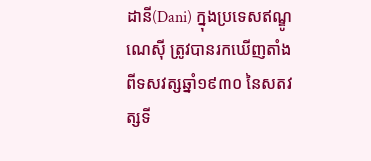ដានី(Dani) ក្នុងប្រទេសឥណ្ឌូណេស៊ី ត្រូវបានរកឃើញតាំងពីទសវត្សឆ្នាំ១៩៣០ នៃសតវត្សទី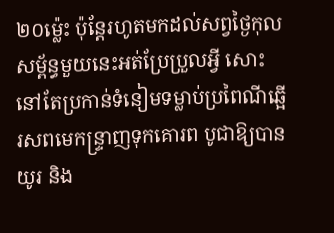២០ម៉្លេះ ប៉ុន្តែរហូតមកដល់សព្វថ្ងៃកុលសម្ព័ន្ធមួយនេះអត់ប្រែប្រួលអ្វី សោះ នៅតែប្រកាន់ទំនៀមទម្លាប់ប្រពៃណីឆ្អើរសពមេកន្ទ្រាញទុកគោរព បូជាឱ្យបានយូរ និង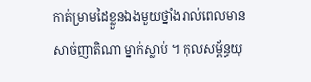កាត់ម្រាមដៃខ្លួនឯងមួយថ្នាំងរាល់ពេលមានសាច់ញាតិណា ម្នាក់ស្លាប់ ។ កុលសម្ព័ន្ធយុ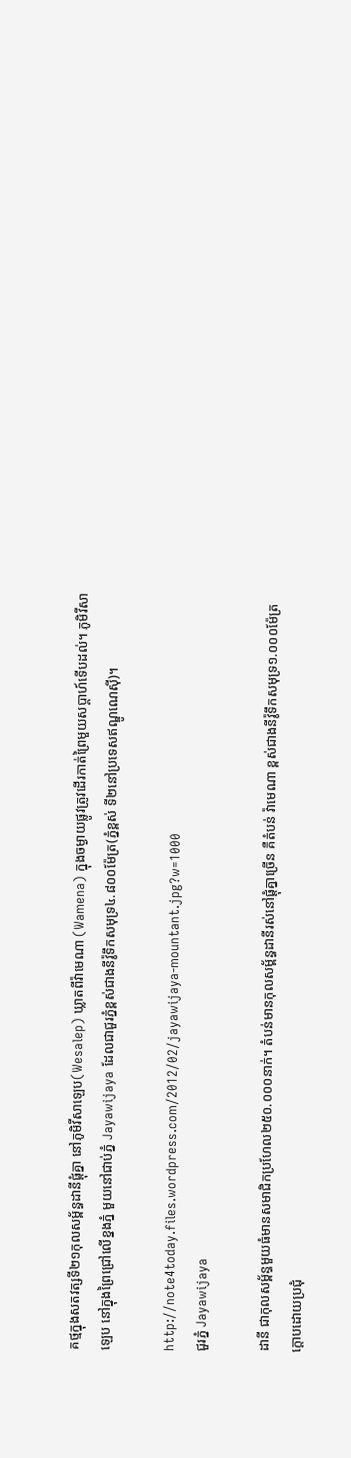គថ្មក្នុងសតវត្សទី២១កុលសម្ព័ន្ធដានីផ្តុំគ្នា នៅភូមិវីសាឡេប(Wesalep) ឃ្លាតពីវ៉ាមេណា (Wamena) ក្នុងចម្ងាយផ្លូវត្រូវដើរកាត់ព្រៃមួយសប្តាហ៍ទើបដល់។ ភូមិវីសាឡេប នៅក្នុងព្រៃជ្រៅលើខ្នងភ្នំ មួយនៅជាប់ភ្នំ Jayawijaya ដែលជាជួរភ្នំខ្ពស់ជាងនីវ៉ូទឹកសមុទ្រ៤.៨០០ម៉ែត្រ(ភ្នំខ្ពស់ ទី២នៅប្រទេសឥណ្ឌូណេស៊ី)។

http://note4today.files.wordpress.com/2012/02/jayawijaya-mountant.jpg?w=1000
ជួរភ្នំ Jayawijaya

ដានី ជាកុលសម្ព័ន្ធមួយធំមានសមាជិកប្រហែល២៥០.០០០នាក់។ តំបន់មានកុលសម្ព័ន្ធដានីរស់នៅផ្តុំគ្នាច្រើន គឺតំបន់ វ៉ាមេណា ខ្ពស់ជាងនីវ៉ូទឹកសមុទ្រ១.០០០ម៉ែត្រ ក្តោបដោយប្រជុំ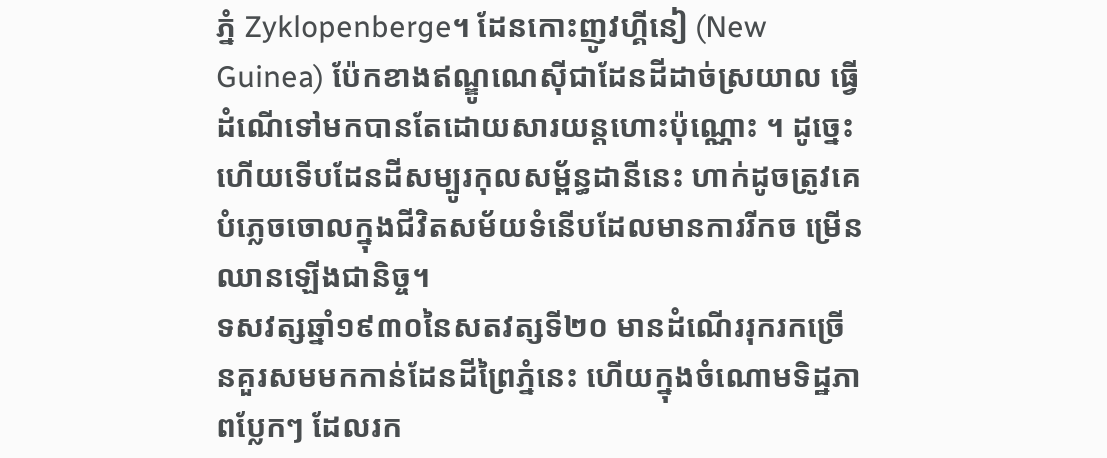ភ្នំ Zyklopenberge។ ដែនកោះញូវហ្គីនៀ (New Guinea) ប៉ែកខាងឥណ្ឌូណេស៊ីជាដែនដីដាច់ស្រយាល ធ្វើដំណើទៅមកបានតែដោយសារយន្តហោះប៉ុណ្ណោះ ។ ដូច្នេះហើយទើបដែនដីសម្បូរកុលសម្ព័ន្ធដានីនេះ ហាក់ដូចត្រូវគេបំភ្លេចចោលក្នុងជីវិតសម័យទំនើបដែលមានការរីកច ម្រើនឈានឡើងជានិច្ច។
ទសវត្សឆ្នាំ១៩៣០នៃសតវត្សទី២០ មានដំណើររុករកច្រើនគួរសមមកកាន់ដែនដីព្រៃភ្នំនេះ ហើយក្នុងចំណោមទិដ្ឋភាពប្លែកៗ ដែលរក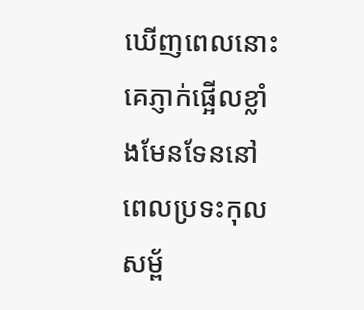ឃើញពេលនោះ គេភ្ញាក់ផ្អើលខ្លាំងមែនទែននៅពេលប្រទះកុលសម្ព័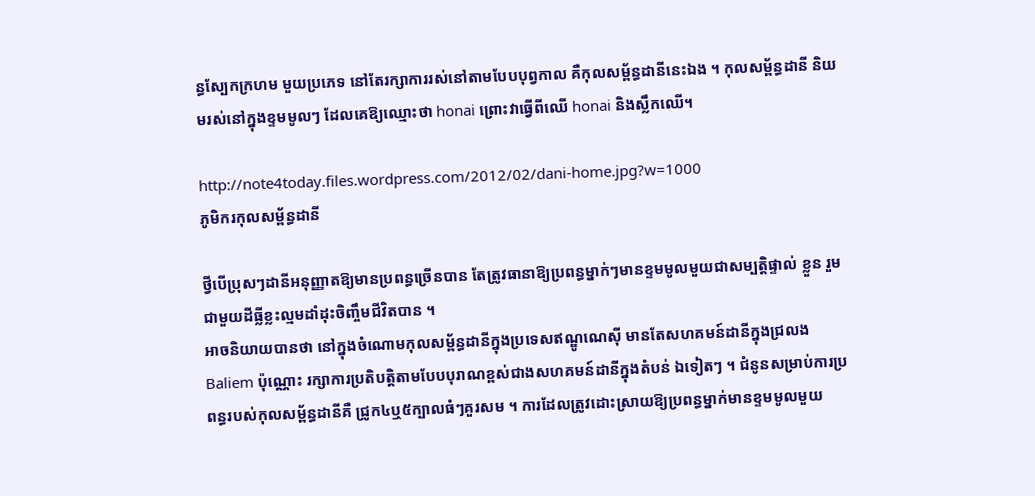ន្ធស្បែកក្រហម មួយប្រភេទ នៅតែរក្សាការរស់នៅតាមបែបបុព្វកាល គឺកុលសម្ព័ន្ធដានីនេះឯង ។ កុលសម្ព័ន្ធដានី និយមរស់នៅក្នុងខ្ទមមូលៗ ដែលគេឱ្យឈ្មោះថា honai ព្រោះវាធ្វើពីឈើ honai និងស្លឹកឈើ។

http://note4today.files.wordpress.com/2012/02/dani-home.jpg?w=1000
ភូមិករកុលសម្ព័ន្ធដានី

ថ្វីបើប្រុសៗដានីអនុញ្ញាតឱ្យមានប្រពន្ធច្រើនបាន តែត្រូវធានាឱ្យប្រពន្ធម្នាក់ៗមានខ្ទមមូលមួយជាសម្បតិ្តផ្ទាល់ ខ្លួន រួមជាមួយដីធ្លីខ្លះល្មមដាំដុះចិញ្ចឹមជីវិតបាន ។
អាចនិយាយបានថា នៅក្នុងចំណោមកុលសម្ព័ន្ធដានីក្នុងប្រទេសឥណ្ឌូណេស៊ី មានតែសហគមន៍ដានីក្នុងជ្រលង Baliem ប៉ុណ្ណោះ រក្សាការប្រតិបត្តិតាមបែបបុរាណខ្ពស់ជាងសហគមន៍ដានីក្នុងតំបន់ ឯទៀតៗ ។ ជំនូនសម្រាប់ការប្រពន្ធរបស់កុលសម្ព័ន្ធដានីគឺ ជ្រូក៤ឬ៥ក្បាលធំៗគួរសម ។ ការដែលត្រូវដោះស្រាយឱ្យប្រពន្ធម្នាក់មានខ្ទមមូលមួយ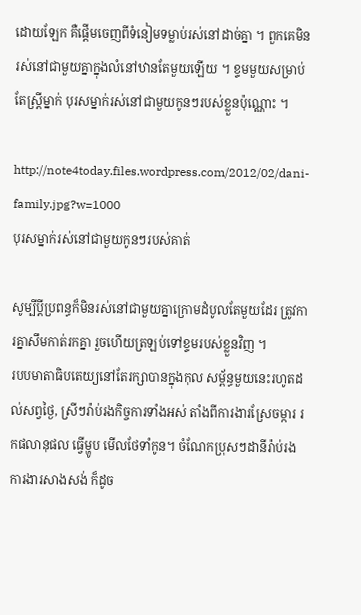ដោយឡែក គឺផ្តើមចេញពីទំនៀមទម្លាប់រស់នៅដាច់គ្នា ។ ពួកគេមិនរស់នៅជាមួយគ្នាក្នុងលំនៅឋានតែមួយឡើយ ។ ខ្ទមមួយសម្រាប់តែស្ត្រីម្នាក់ បុរសម្នាក់រស់នៅជាមួយកូនៗរបស់ខ្លួនប៉ុណ្ណោះ ។

http://note4today.files.wordpress.com/2012/02/dani-family.jpg?w=1000
បុរសម្នាក់រស់នៅជាមួយកូនៗរបស់គាត់

សូម្បីប្តីប្រពន្ធក៏មិនរស់នៅជាមួយគ្នាក្រោមដំបូលតែមួយដែរ ត្រូវការគ្នាសឹមកាត់រកគ្នា រួចហើយត្រឡប់ទៅខ្ទមរបស់ខ្លួនវិញ ។
របបមាតាធិបតេយ្យនៅតែរក្សាបានក្នុងកុល សម្ព័ន្ធមួយនេះរហូតដល់សព្វថ្ងៃ, ស្រីៗរ៉ាប់រងកិច្ចការទាំងអស់ តាំងពីការងារស្រែចម្ការ រកផលានុផល ធ្វើម្ហូប មើលថែទាំកូន។ ចំណែកប្រុសៗដានីរ៉ាប់រងការងារសាងសង់ ក៏ដូច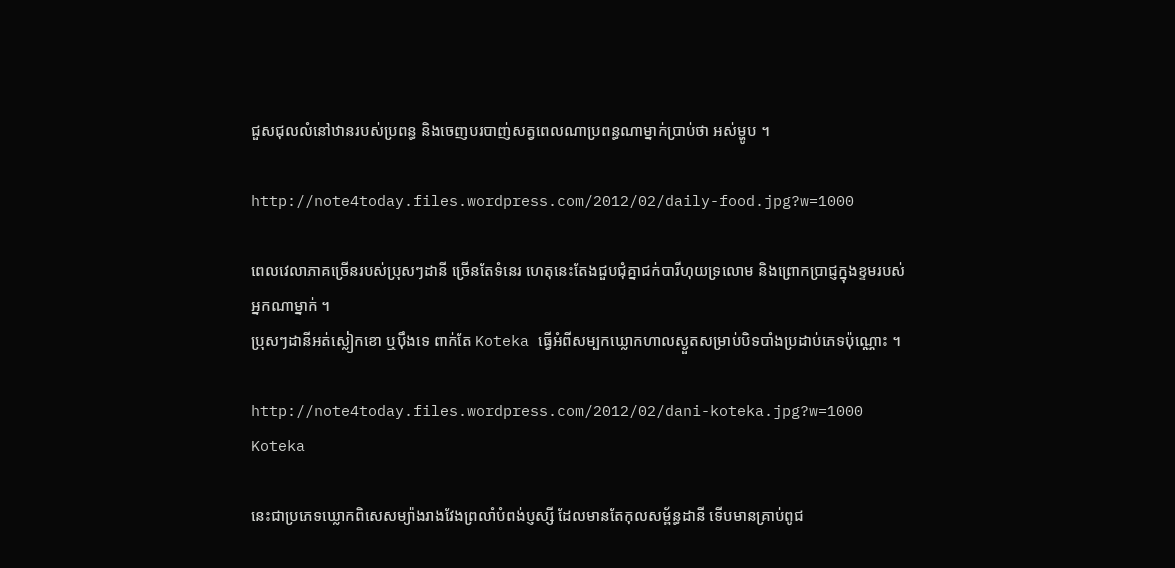ជួសជុលលំនៅឋានរបស់ប្រពន្ធ និងចេញបរបាញ់សត្វពេលណាប្រពន្ធណាម្នាក់ប្រាប់ថា អស់ម្ហូប ។

http://note4today.files.wordpress.com/2012/02/daily-food.jpg?w=1000

ពេលវេលាភាគច្រើនរបស់ប្រុសៗដានី ច្រើនតែទំនេរ ហេតុនេះតែងជួបជុំគ្នាជក់បារីហុយទ្រលោម និងព្រោកប្រាជ្ញក្នុងខ្ទមរបស់អ្នកណាម្នាក់ ។
ប្រុសៗដានីអត់ស្លៀកខោ ឬប៉ឹងទេ ពាក់តែ Koteka ធ្វើអំពីសម្បកឃ្លោកហាលស្ងួតសម្រាប់បិទបាំងប្រដាប់ភេទប៉ុណ្ណោះ ។

http://note4today.files.wordpress.com/2012/02/dani-koteka.jpg?w=1000
Koteka

នេះជាប្រភេទឃ្លោកពិសេសម្យ៉ាងរាងវែងព្រលាំបំពង់ប្ញស្សី ដែលមានតែកុលសម្ព័ន្ធដានី ទើបមានគ្រាប់ពូជ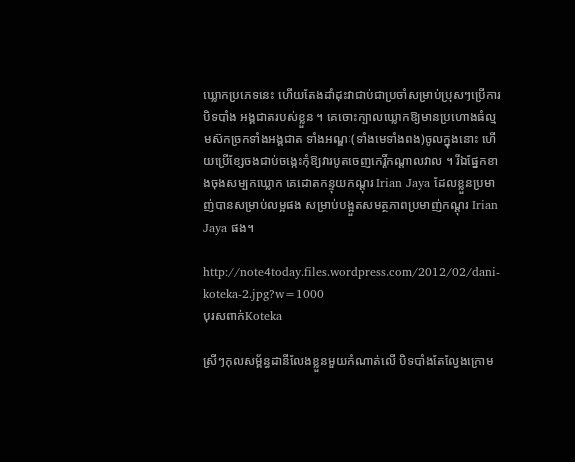ឃ្លោកប្រភេទនេះ ហើយតែងដាំដុះវាជាប់ជាប្រចាំសម្រាប់ប្រុសៗប្រើការបិទបាំង អង្គជាតរបស់ខ្លួន ។ គេចោះក្បាលឃ្លោកឱ្យមានប្រហោងធំល្មមស៊កច្រកទាំងអង្គជាត ទាំងអណ្ឌៈ(ទាំងមេទាំងពង)ចូលក្នុងនោះ ហើយប្រើខ្សែចងជាប់ចង្កេះកុំឱ្យវារបូតចេញកេរ្តិ៍កណ្តាលវាល ។ រីឯផ្នែកខាងចុងសម្បកឃ្លោក គេដោតកន្ទុយកណ្តុរ Irian Jaya ដែលខ្លួនប្រមាញ់បានសម្រាប់លម្អផង សម្រាប់បង្អួតសមត្ថភាពប្រមាញ់កណ្តុរ Irian Jaya ផង។

http://note4today.files.wordpress.com/2012/02/dani-koteka-2.jpg?w=1000
បុរសពាក់Koteka

ស្រីៗកុលសម្ព័ន្ធដានីលែងខ្លួនមួយកំណាត់លើ បិទបាំងតែល្វែងក្រោម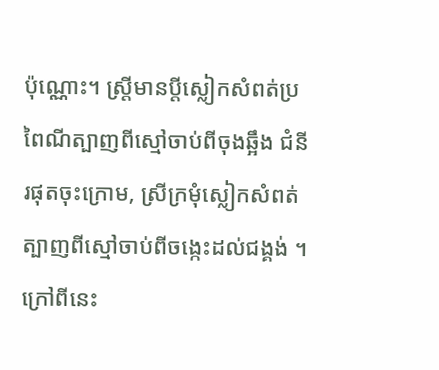ប៉ុណ្ណោះ។ ស្រី្តមានប្តីស្លៀកសំពត់ប្រពៃណីត្បាញពីស្មៅចាប់ពីចុងឆ្អឹង ជំនីរផុតចុះក្រោម, ស្រីក្រមុំស្លៀកសំពត់ត្បាញពីស្មៅចាប់ពីចង្កេះដល់ជង្គង់ ។ ក្រៅពីនេះ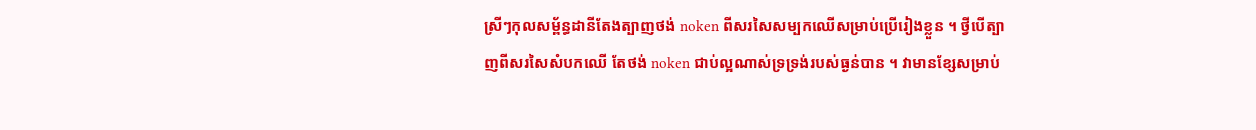ស្រីៗកុលសម្ព័ន្ធដានីតែងត្បាញថង់ noken ពីសរសៃសម្បកឈើសម្រាប់ប្រើរៀងខ្លួន ។ ថ្វីបើត្បាញពីសរសៃសំបកឈើ តែថង់ noken ជាប់ល្អណាស់ទ្រទ្រង់របស់ធ្ងន់បាន ។ វាមានខ្សែសម្រាប់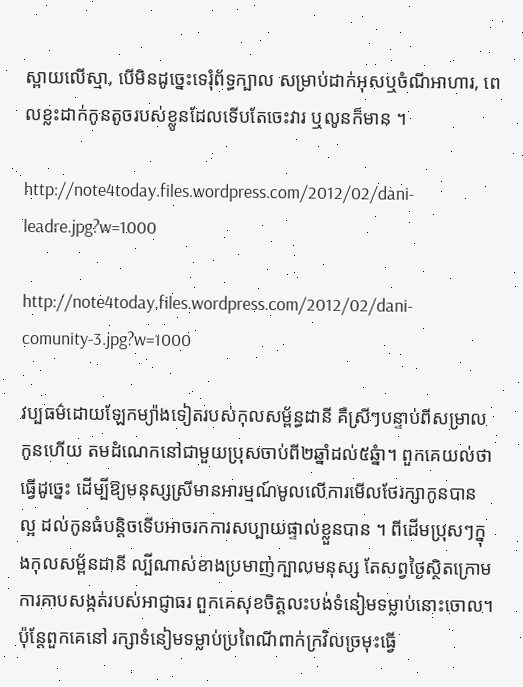ស្ពាយលើស្មា, បើមិនដូច្នេះទេរុំព័ទ្ធក្បាល សម្រាប់ដាក់អុសឬចំណីអាហារ, ពេលខ្លះដាក់កូនតូចរបស់ខ្លូនដែលទើបតែចេះវារ ឬលូនក៏មាន ។

http://note4today.files.wordpress.com/2012/02/dani-leadre.jpg?w=1000

http://note4today.files.wordpress.com/2012/02/dani-comunity-3.jpg?w=1000

វប្បធម៌ដោយឡែកម្យ៉ាងទៀតរបស់កុលសម្ព័ន្ធដានី គឺស្រីៗបន្ទាប់ពីសម្រាលកូនហើយ តមដំណេកនៅជាមួយប្រុសចាប់ពី២ឆ្នាំដល់៥ឆ្នំា។ ពួកគេយល់ថា ធ្វើដូច្នេះ ដើម្បីឱ្យមនុស្សស្រីមានអារម្មណ៍មូលលើការមើលថែរក្សាកូនបាន ល្អ ដល់កូនធំបន្តិចទើបអាចរកការសប្បាយផ្ទាល់ខ្លួនបាន ។ ពីដើមប្រុសៗក្នុងកុលសម្ព័នដានី ល្បីណាស់ខាងប្រមាញ់ក្បាលមនុស្ស តែសព្វថ្ងៃស្ថិតក្រោមការគាបសង្កត់របស់អាជ្ញាធរ ពួកគេសុខចិត្តលះបង់ទំនៀមទម្លាប់នោះចោល។ ប៉ុន្តែពួកគេនៅ រក្សាទំនៀមទម្លាប់ប្រពៃណីពាក់ក្រវិលច្រមុះធ្វើ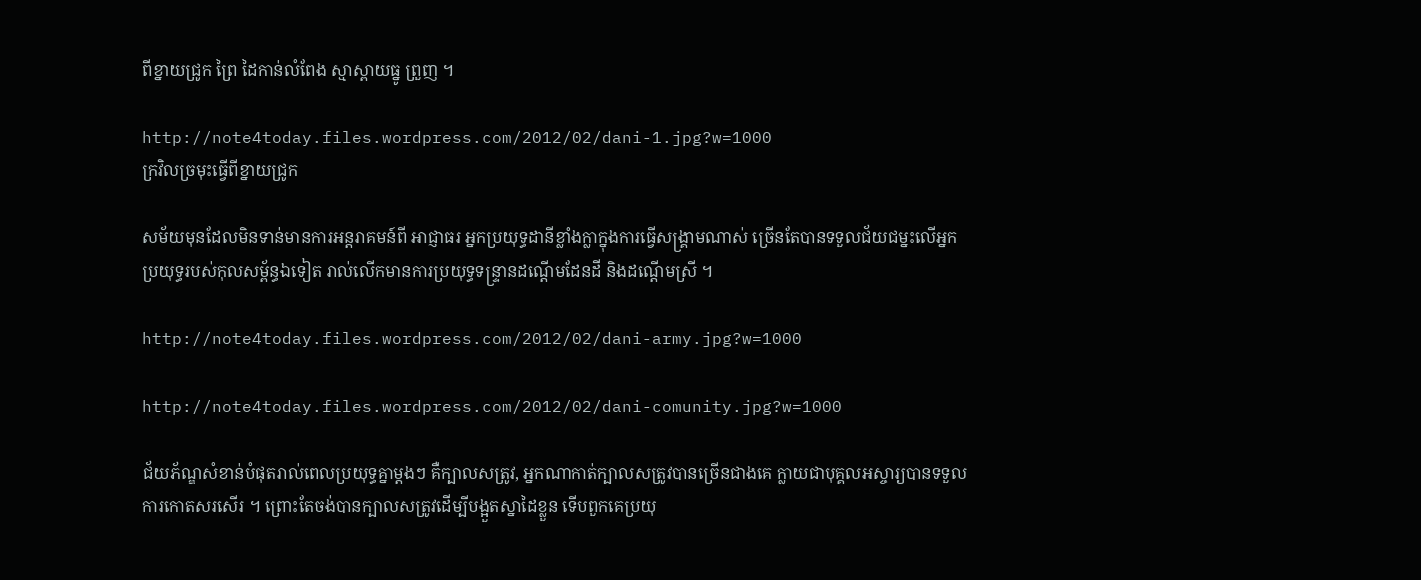ពីខ្នាយជ្រូក ព្រៃ ដៃកាន់លំពែង ស្មាស្ពាយធ្នូ ព្រួញ ។

http://note4today.files.wordpress.com/2012/02/dani-1.jpg?w=1000
ក្រវិលច្រមុះធ្វើពីខ្នាយជ្រូក

សម័យមុនដែលមិនទាន់មានការអន្តរាគមន៍ពី អាជ្ញាធរ អ្នកប្រយុទ្ធដានីខ្លាំងក្លាក្នុងការធ្វើសង្រ្គាមណាស់ ច្រើនតែបានទទួលជ័យជម្នះលើអ្នកប្រយុទ្ធរបស់កុលសម្ព័ន្ធឯទៀត រាល់លើកមានការប្រយុទ្ធទន្ទ្រានដណ្តើមដែនដី និងដណ្តើមស្រី ។

http://note4today.files.wordpress.com/2012/02/dani-army.jpg?w=1000

http://note4today.files.wordpress.com/2012/02/dani-comunity.jpg?w=1000

ជ័យភ័ណ្ឌសំខាន់បំផុតរាល់ពេលប្រយុទ្ធគ្នាម្តងៗ គឺក្បាលសត្រូវ, អ្នកណាកាត់ក្បាលសត្រូវបានច្រើនជាងគេ ក្លាយជាបុគ្គលអស្ចារ្យបានទទួលការកោតសរសើរ ។ ព្រោះតែចង់បានក្បាលសត្រូវដើម្បីបង្អួតស្នាដៃខ្លួន ទើបពួកគេប្រយុ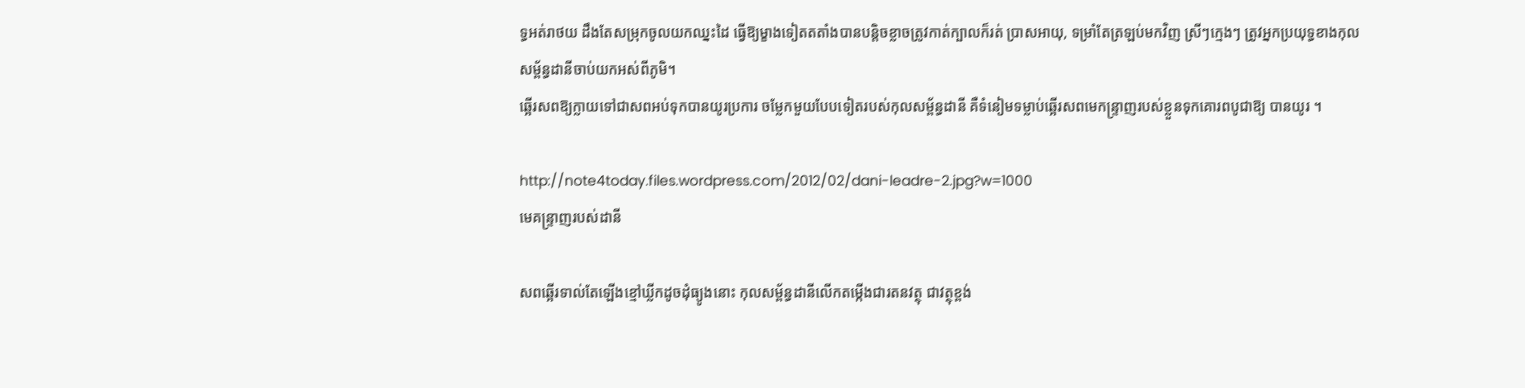ទ្ធអត់រាថយ ដឹងតែសម្រុកចូលយកឈ្នះដៃ ធ្វើឱ្យម្ខាងទៀតតតាំងបានបន្តិចខ្លាចត្រូវកាត់ក្បាលក៏រត់ ប្រាសអាយុ, ទម្រាំតែត្រឡប់មកវិញ ស្រីៗក្មេងៗ ត្រូវអ្នកប្រយុទ្ធខាងកុលសម្ព័ន្ធដានីចាប់យកអស់ពីភូមិ។
ឆ្អើរសពឱ្យក្លាយទៅជាសពអប់ទុកបានយូរប្រការ ចម្លែកមួយបែបទៀតរបស់កុលសម្ព័ន្ធដានី គឺទំនៀមទម្លាប់ឆ្អើរសពមេកន្រ្ទាញរបស់ខ្លួនទុកគោរពបូជាឱ្យ បានយូរ ។

http://note4today.files.wordpress.com/2012/02/dani-leadre-2.jpg?w=1000
មេគន្ទ្រាញរបស់ដានី

សពឆ្អើរទាល់តែឡើងខ្មៅឃ្លីកដូចដុំធ្យូងនោះ កុលសម្ព័ន្ធដានីលើកតម្កើងជារតនវត្ថុ ជាវត្ថុខ្ពង់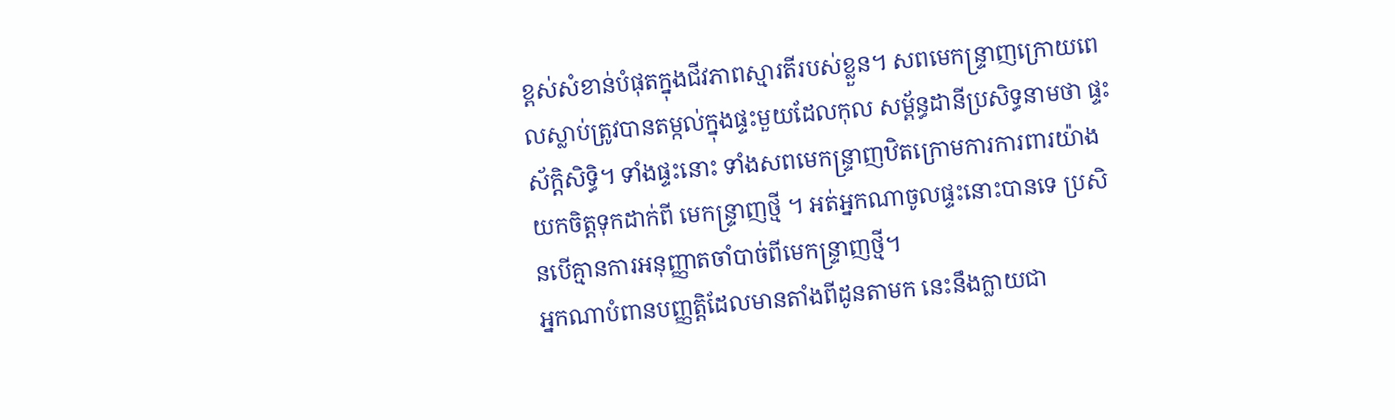ខ្ពស់សំខាន់បំផុតក្នុងជីវភាពស្មារតីរបស់ខ្លួន។ សពមេកន្ទ្រាញក្រោយពេលស្លាប់ត្រូវបានតម្កល់ក្នុងផ្ទះមួយដែលកុល សម្ព័ន្ធដានីប្រសិទ្ធនាមថា ផ្ទះស័ក្តិសិទ្ធិ។ ទាំងផ្ទះនោះ ទាំងសពមេកន្ទ្រាញឋិតក្រោមការការពារយ៉ាងយកចិត្តទុកដាក់ពី មេកន្ទ្រាញថ្មី ។ អត់អ្នកណាចូលផ្ទះនោះបានទេ ប្រសិនបើគ្មានការអនុញ្ញាតចាំបាច់ពីមេកន្ទ្រាញថ្មី។
អ្នកណាបំពានបញ្ញត្តិដែលមានតាំងពីដូនតាមក នេះនឹងក្លាយជា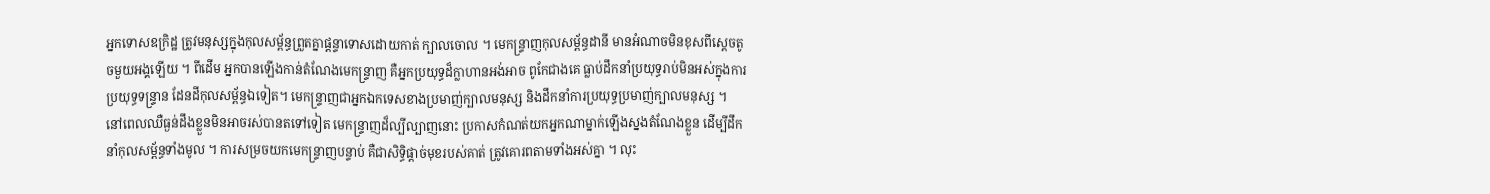អ្នកទោសឧក្រិដ្ឋ ត្រូវមនុស្សក្នុងកុលសម្ព័ន្ធព្រួតគ្នាផ្តន្ទាទោសដោយកាត់ ក្បាលចោល ។ មេកន្ទ្រាញកុលសម្ព័ន្ធដានី មានអំណាចមិនខុសពីស្តេចតូចមួយអង្គឡើយ ។ ពីដើម អ្នកបានឡើងកាន់តំណែងមេកន្ទ្រាញ គឺអ្នកប្រយុទ្ធដ៏ក្លាហានអង់អាច ពូកែជាងគេ ធ្លាប់ដឹកនាំប្រយុទ្ធរាប់មិនអស់ក្នុងការប្រយុទ្ធទន្ទ្រាន ដែនដីកុលសម្ព័ន្ធឯទៀត។ មេកន្ទ្រាញជាអ្នកឯកទេសខាងប្រមាញ់ក្បាលមនុស្ស និងដឹកនាំការប្រយុទ្ធប្រមាញ់ក្បាលមនុស្ស ។
នៅពេលឈឺធ្ងន់ដឹងខ្លួនមិនអាចរស់បានតទៅទៀត មេកន្ទ្រាញដ៏ល្បីល្បាញនោះ ប្រកាសកំណត់យកអ្នកណាម្នាក់ឡើងស្នងតំណែងខ្លួន ដើម្បីដឹកនាំកុលសម្ព័ន្ធទាំងមូល ។ ការសម្រចយកមេកន្ទ្រាញបន្ទាប់ គឺជាសិទ្ធិផ្តាច់មុខរបស់គាត់ ត្រូវគោរពតាមទាំងអស់គ្នា ។ លុះ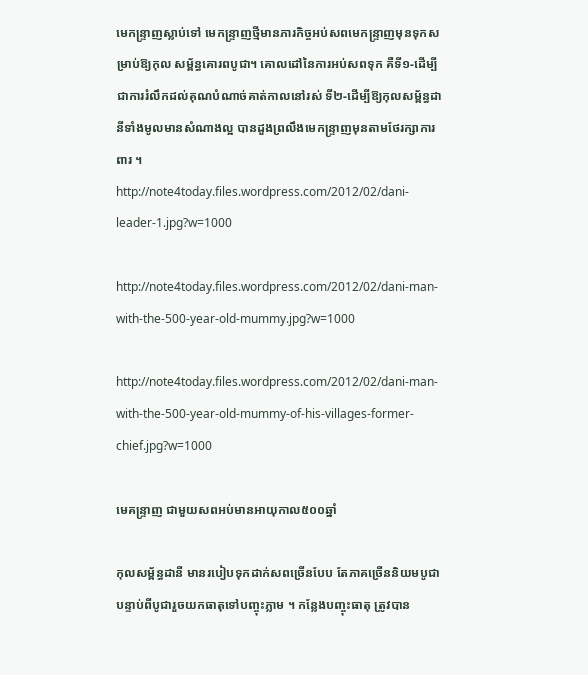មេកន្ទ្រាញស្លាប់ទៅ មេកន្ទ្រាញថ្មីមានភារកិច្ចអប់សពមេកន្ទ្រាញមុនទុកសម្រាប់ឱ្យកុល សម្ព័ន្ធគោរពបូជា។ គោលដៅនៃការអប់សពទុក គឺទី១-ដើម្បីជាការរំលឹកដល់គុណបំណាច់គាត់កាលនៅរស់ ទី២-ដើម្បីឱ្យកុលសម្ព័ន្ធដានីទាំងមូលមានសំណាងល្អ បានដួងព្រលឹងមេកន្ទ្រាញមុនតាមថែរក្សាការពារ ។
http://note4today.files.wordpress.com/2012/02/dani-leader-1.jpg?w=1000

http://note4today.files.wordpress.com/2012/02/dani-man-with-the-500-year-old-mummy.jpg?w=1000

http://note4today.files.wordpress.com/2012/02/dani-man-with-the-500-year-old-mummy-of-his-villages-former-chief.jpg?w=1000

មេគន្ទ្រាញ ជាមួយសពអប់មានអាយុកាល៥០០ឆ្នាំ

កុលសម្ព័ន្ធដានី មានរបៀបទុកដាក់សពច្រើនបែប តែភាគច្រើននិយមបូជា បន្ទាប់ពីបូជារួចយកធាតុទៅបញ្ចុះភ្លាម ។ កន្លែងបញ្ចុះធាតុ ត្រូវបាន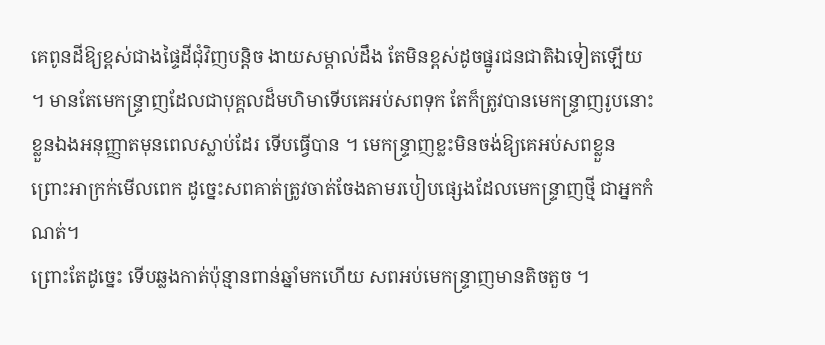គេពូនដីឱ្យខ្ពស់ជាងផ្ទៃដីជុំវិញបន្តិច ងាយសម្គាល់ដឹង តែមិនខ្ពស់ដូចផ្នូរជនជាតិឯទៀតឡើយ ។ មានតែមេកន្ទ្រាញដែលជាបុគ្គលដ៏មហិមាទើបគេអប់សពទុក តែក៏ត្រូវបានមេកន្ទ្រាញរូបនោះខ្លួនឯងអនុញ្ញាតមុនពេលស្លាប់ដែរ ទើបធ្វើបាន ។ មេកន្ទ្រាញខ្លះមិនចង់ឱ្យគេអប់សពខ្លួន ព្រោះអាក្រក់មើលពេក ដូច្នេះសពគាត់ត្រូវចាត់ចែងតាមរបៀបផ្សេងដែលមេកន្ទ្រាញថ្មី ជាអ្នកកំណត់។
ព្រោះតែដូច្នេះ ទើបឆ្លងកាត់ប៉ុន្មានពាន់ឆ្នាំមកហើយ សពអប់មេកន្ទ្រាញមានតិចតួច ។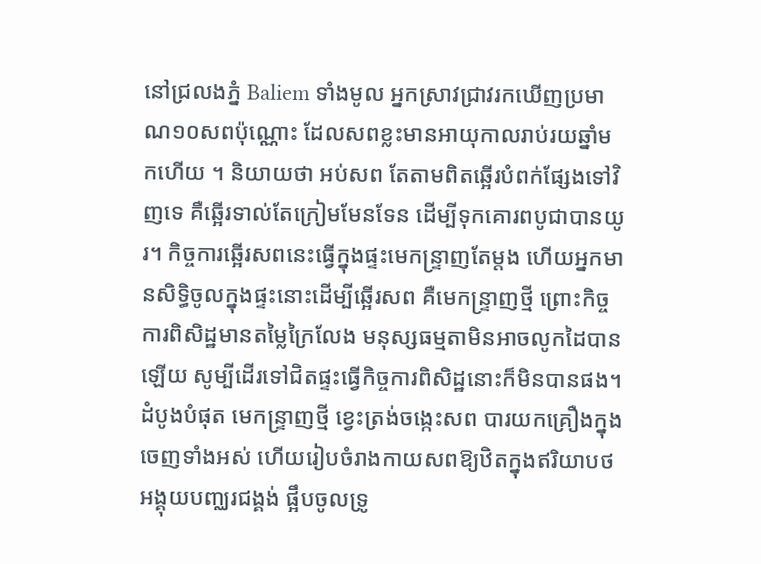នៅជ្រលងភ្នំ Baliem ទាំងមូល អ្នកស្រាវជ្រាវរកឃើញប្រមាណ១០សពប៉ុណ្ណោះ ដែលសពខ្លះមានអាយុកាលរាប់រយឆ្នាំមកហើយ ។ និយាយថា អប់សព តែតាមពិតឆ្អើរបំពក់ផ្សែងទៅវិញទេ គឺឆ្អើរទាល់តែក្រៀមមែនទែន ដើម្បីទុកគោរពបូជាបានយូរ។ កិច្ចការឆ្អើរសពនេះធ្វើក្នុងផ្ទះមេកន្ទ្រាញតែម្តង ហើយអ្នកមានសិទ្ធិចូលក្នុងផ្ទះនោះដើម្បីឆ្អើរសព គឺមេកន្ទ្រាញថ្មី ព្រោះកិច្ចការពិសិដ្ឋមានតម្លៃក្រៃលែង មនុស្សធម្មតាមិនអាចលូកដៃបានឡើយ សូម្បីដើរទៅជិតផ្ទះធ្វើកិច្ចការពិសិដ្ឋនោះក៏មិនបានផង។
ដំបូងបំផុត មេកន្ទ្រាញថ្មី ខ្វេះត្រង់ចង្កេះសព បារយកគ្រឿងក្នុងចេញទាំងអស់ ហើយរៀបចំរាងកាយសពឱ្យឋិតក្នុងឥរិយាបថអង្គុយបញ្ឈរជង្គង់ ផ្អឹបចូលទ្រូ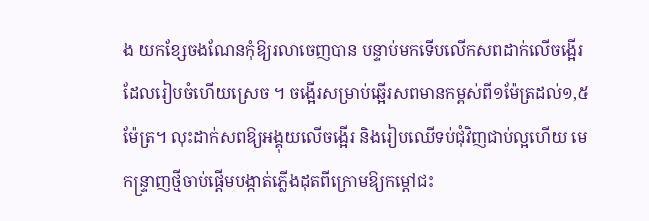ង យកខ្សែចងណែនកុំឱ្យរលាចេញបាន បន្ទាប់មកទើបលើកសពដាក់លើចង្អើរដែលរៀបចំហើយស្រេច ។ ចង្អើរសម្រាប់ឆ្អើរសពមានកម្ពស់ពី១ម៉ែត្រដល់១,៥ម៉ែត្រ។ លុះដាក់សពឱ្យអង្គុយលើចង្អើរ និងរៀបឈើទប់ជុំវិញជាប់ល្អហើយ មេកន្ទ្រាញថ្មីចាប់ផ្តើមបង្កាត់ភ្លើងដុតពីក្រោមឱ្យកម្តៅជះ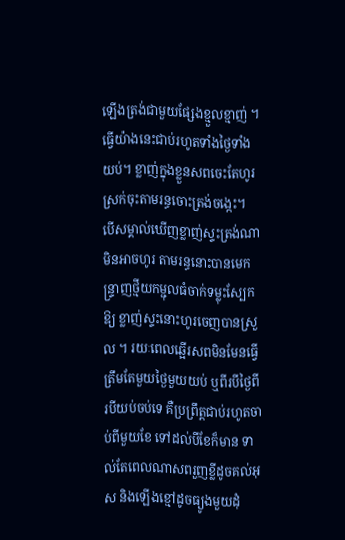ឡើងត្រង់ជាមួយផ្សែងខ្មួលខ្មាញ់ ។ ធ្វើយ៉ាងនេះជាប់រហូតទាំងថ្ងៃទាំងយប់។ ខ្លាញ់ក្នុងខ្លួនសពចេះតែហូរស្រក់ចុះតាមរន្ធចោះត្រង់ចង្កេះ។
បើសម្គាល់ឃើញខ្លាញ់ស្ទះត្រង់ណាមិនអាចហូរ តាមរន្ធនោះបានមេកន្ទ្រាញថ្មីយកម្ជុលធំចាក់ទម្លុះស្បែកឱ្យ ខ្លាញ់ស្ទះនោះហូរចេញបានស្រួល ។ រយៈពេលឆ្អើរសពមិនមែនធ្វើត្រឹមតែមួយថ្ងៃមួយយប់ ឬពីរបីថ្ងៃពីរបីយប់ចប់ទេ គឺប្រព្រឹត្តជាប់រហូតចាប់ពីមួយខែ ទៅដល់បីខែក៏មាន ទាល់តែពេលណាសពរួញខ្លីដូចគល់អុស និងឡើងខ្មៅដូចធ្យូងមួយដុំ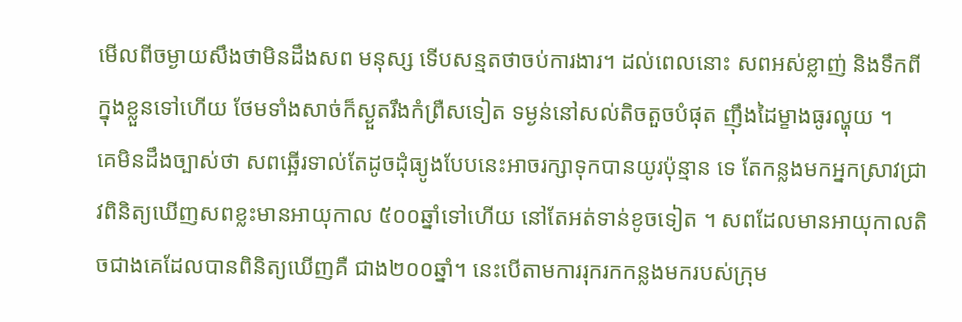មើលពីចម្ងាយសឹងថាមិនដឹងសព មនុស្ស ទើបសន្មតថាចប់ការងារ។ ដល់ពេលនោះ សពអស់ខ្លាញ់ និងទឹកពីក្នុងខ្លួនទៅហើយ ថែមទាំងសាច់ក៏ស្ងួតរឹងកំព្រឺសទៀត ទម្ងន់នៅសល់តិចតួចបំផុត ញ៉ឹងដៃម្ខាងធូរល្ហុយ ។
គេមិនដឹងច្បាស់ថា សពឆ្អើរទាល់តែដូចដុំធ្យូងបែបនេះអាចរក្សាទុកបានយូរប៉ុន្មាន ទេ តែកន្លងមកអ្នកស្រាវជ្រាវពិនិត្យឃើញសពខ្លះមានអាយុកាល ៥០០ឆ្នាំទៅហើយ នៅតែអត់ទាន់ខូចទៀត ។ សពដែលមានអាយុកាលតិចជាងគេដែលបានពិនិត្យឃើញគឺ ជាង២០០ឆ្នាំ។ នេះបើតាមការរុករកកន្លងមករបស់ក្រុម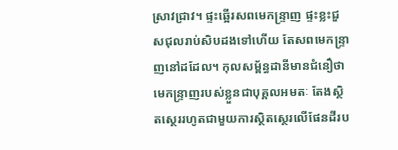ស្រាវជ្រាវ។ ផ្ទះឆ្អើរសពមេកន្ទ្រាញ ផ្ទះខ្លះជួសជុលរាប់សិបដងទៅហើយ តែសពមេកន្ទ្រាញនៅដដែល។ កុលសម្ព័ន្ធដានីមានជំនឿថាមេកន្ទ្រាញរបស់ខ្លួនជាបុគ្គលអមតៈ តែងស្ថិតស្ថេររហូតជាមួយការស្ថិតស្ថេរលើផែនដីរប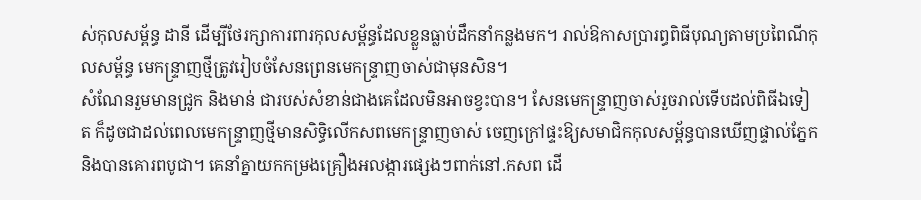ស់កុលសម្ព័ន្ធ ដានី ដើម្បីថែរក្សាការពារកុលសម្ព័ន្ធដែលខ្លួនធ្លាប់ដឹកនាំកន្លងមក។ រាល់ឱកាសប្រារព្ធពិធីបុណ្យតាមប្រពៃណីកុលសម្ព័ន្ធ មេកន្ទ្រាញថ្មីត្រូវរៀបចំសែនព្រេនមេកន្ទ្រាញចាស់ជាមុនសិន។
សំណែនរួមមានជ្រូក និងមាន់ ជារបស់សំខាន់ជាងគេដែលមិនអាចខ្វះបាន។ សែនមេកន្ទ្រាញចាស់រួចរាល់ទើបដល់ពិធីឯទៀត ក៏ដូចជាដល់ពេលមេកន្ទ្រាញថ្មីមានសិទ្ធិលើកសពមេកន្ទ្រាញចាស់ ចេញក្រៅផ្ទះឱ្យសមាជិកកុលសម្ព័ន្ធបានឃើញផ្ទាល់ភ្នែក និងបានគោរពបូជា។ គេនាំគ្នាយកកម្រងគ្រឿងអលង្ការផ្សេងៗពាក់នៅ.កសព ដើ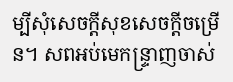ម្បីសុំសេចក្តីសុខសេចក្តីចម្រើន។ សពអប់មេកន្ទ្រាញចាស់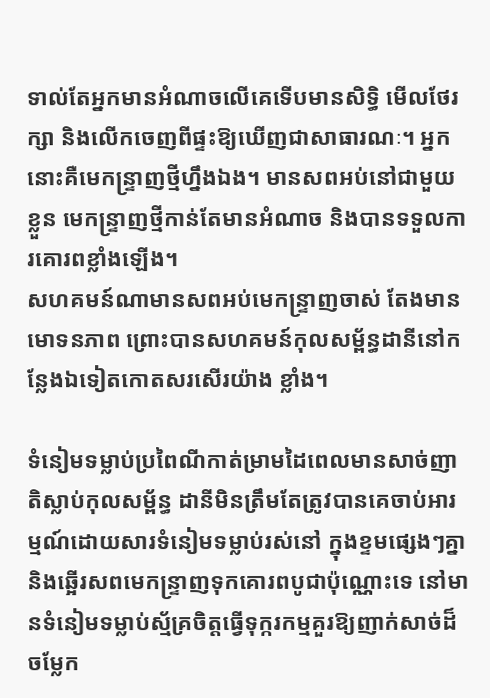ទាល់តែអ្នកមានអំណាចលើគេទើបមានសិទ្ធិ មើលថែរក្សា និងលើកចេញពីផ្ទះឱ្យឃើញជាសាធារណៈ។ អ្នកនោះគឺមេកន្ទ្រាញថ្មីហ្នឹងឯង។ មានសពអប់នៅជាមួយខ្លួន មេកន្ទ្រាញថ្មីកាន់តែមានអំណាច និងបានទទួលការគោរពខ្លាំងឡើង។
សហគមន៍ណាមានសពអប់មេកន្ទ្រាញចាស់ តែងមានមោទនភាព ព្រោះបានសហគមន៍កុលសម្ព័ន្ធដានីនៅកន្លែងឯទៀតកោតសរសើរយ៉ាង ខ្លាំង។

ទំនៀមទម្លាប់ប្រពៃណីកាត់ម្រាមដៃពេលមានសាច់ញាតិស្លាប់កុលសម្ព័ន្ធ ដានីមិនត្រឹមតែត្រូវបានគេចាប់អារម្មណ៍ដោយសារទំនៀមទម្លាប់រស់នៅ ក្នុងខ្ទមផ្សេងៗគ្នា និងឆ្អើរសពមេកន្ទ្រាញទុកគោរពបូជាប៉ុណ្ណោះទេ នៅមានទំនៀមទម្លាប់ស្ម័គ្រចិត្តធ្វើទុក្ករកម្មគួរឱ្យញាក់សាច់ដ៏ ចម្លែក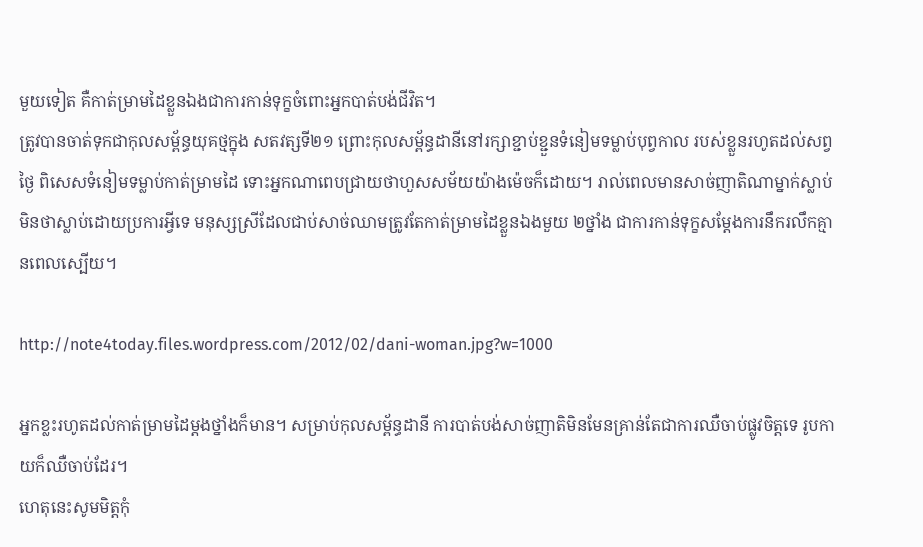មួយទៀត គឺកាត់ម្រាមដៃខ្លួនឯងជាការកាន់ទុក្ខចំពោះអ្នកបាត់បង់ជីវិត។
ត្រូវបានចាត់ទុកជាកុលសម្ព័ន្ធយុគថ្មក្នុង សតវត្សទី២១ ព្រោះកុលសម្ព័ន្ធដានីនៅរក្សាខ្ជាប់ខ្ជួនទំនៀមទម្លាប់បុព្វកាល របស់ខ្លួនរហូតដល់សព្វថ្ងៃ ពិសេសទំនៀមទម្លាប់កាត់ម្រាមដៃ ទោះអ្នកណាពេបជ្រាយថាហួសសម័យយ៉ាងម៉េចក៏ដោយ។ រាល់ពេលមានសាច់ញាតិណាម្នាក់ស្លាប់ មិនថាស្លាប់ដោយប្រការអ្វីទេ មនុស្សស្រីដែលជាប់សាច់ឈាមត្រូវតែកាត់ម្រាមដៃខ្លួនឯងមួយ ២ថ្នាំង ជាការកាន់ទុក្ខសម្តែងការនឹករលឹកគ្មានពេលស្បើយ។

http://note4today.files.wordpress.com/2012/02/dani-woman.jpg?w=1000

អ្នកខ្លះរហូតដល់កាត់ម្រាមដៃម្តងថ្នាំងក៏មាន។ សម្រាប់កុលសម្ព័ន្ធដានី ការបាត់បង់សាច់ញាតិមិនមែនគ្រាន់តែជាការឈឺចាប់ផ្លូវចិត្តទេ រូបកាយក៏ឈឺចាប់ដែរ។
ហេតុនេះសូមមិត្តកុំ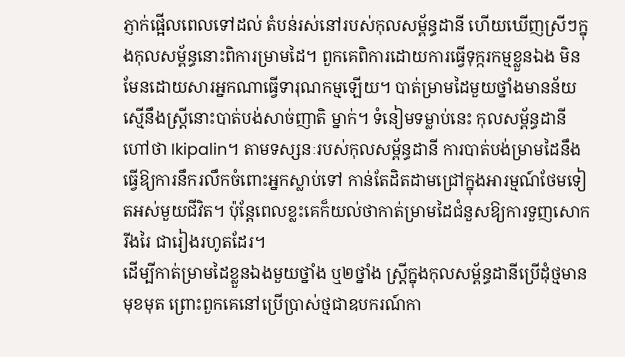ភ្ញាក់ផ្អើលពេលទៅដល់ តំបន់រស់នៅរបស់កុលសម្ព័ន្ធដានី ហើយឃើញស្រីៗក្នុងកុលសម្ព័ន្ធនោះពិការម្រាមដៃ។ ពួកគេពិការដោយការធ្វើទុក្ករកម្មខ្លួនឯង មិនមែនដោយសារអ្នកណាធ្វើទារុណកម្មឡើយ។ បាត់ម្រាមដៃមួយថ្នាំងមានន័យស្មើនឹងស្ត្រីនោះបាត់បង់សាច់ញាតិ ម្នាក់។ ទំនៀមទម្លាប់នេះ កុលសម្ព័ន្ធដានីហៅថា Ikipalin។ តាមទស្សនៈរបស់កុលសម្ព័ន្ធដានី ការបាត់បង់ម្រាមដៃនឹងធ្វើឱ្យការនឹករលឹកចំពោះអ្នកស្លាប់ទៅ កាន់តែដិតដាមជ្រៅក្នុងអារម្មណ៍ថែមទៀតអស់មួយជីវិត។ ប៉ុន្តែពេលខ្លះគេក៏យល់ថាកាត់ម្រាមដៃជំនួសឱ្យការទួញសោករីងរៃ ជារៀងរហូតដែរ។
ដើម្បីកាត់ម្រាមដៃខ្លួនឯងមួយថ្នាំង ឬ២ថ្នាំង ស្ត្រីក្នុងកុលសម្ព័ន្ធដានីប្រើដុំថ្មមានមុខមុត ព្រោះពួកគេនៅប្រើប្រាស់ថ្មជាឧបករណ៍កា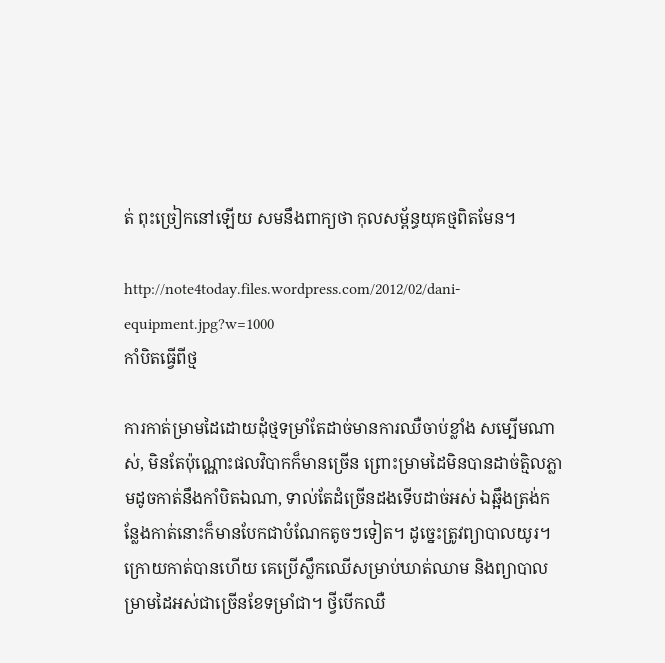ត់ ពុះច្រៀកនៅឡើយ សមនឹងពាក្យថា កុលសម្ព័ន្ធយុគថ្មពិតមែន។

http://note4today.files.wordpress.com/2012/02/dani-equipment.jpg?w=1000
កាំបិតធ្វើពីថ្ម

ការកាត់ម្រាមដៃដោយដុំថ្មទម្រាំតែដាច់មានការឈឺចាប់ខ្លាំង សម្បើមណាស់, មិនតែប៉ុណ្ណោះផលវិបាកក៏មានច្រើន ព្រោះម្រាមដៃមិនបានដាច់ត្មិលភ្លាមដូចកាត់នឹងកាំបិតឯណា, ទាល់តែដំច្រើនដងទើបដាច់អស់ ឯឆ្អឹងត្រង់កន្លែងកាត់នោះក៏មានបែកជាបំណែកតូចៗទៀត។ ដូច្នេះត្រូវព្យាបាលយូរ។ ក្រោយកាត់បានហើយ គេប្រើស្លឹកឈើសម្រាប់ឃាត់ឈាម និងព្យាបាលម្រាមដៃអស់ជាច្រើនខែទម្រាំជា។ ថ្វីបើកឈឺ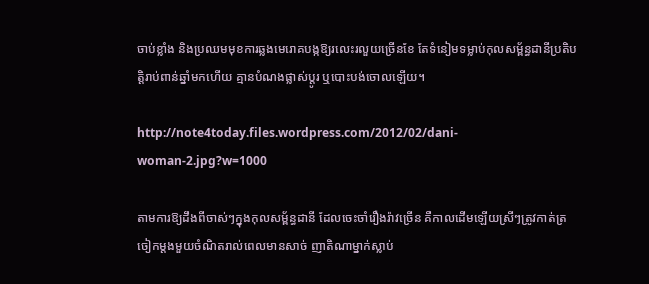ចាប់ខ្លាំង និងប្រឈមមុខការឆ្លងមេរោគបង្កឱ្យរលេះរលួយច្រើនខែ តែទំនៀមទម្លាប់កុលសម្ព័ន្ធដានីប្រតិបត្តិរាប់ពាន់ឆ្នាំមកហើយ គ្មានបំណងផ្លាស់ប្តូរ ឬបោះបង់ចោលឡើយ។

http://note4today.files.wordpress.com/2012/02/dani-woman-2.jpg?w=1000

តាមការឱ្យដឹងពីចាស់ៗក្នុងកុលសម្ព័ន្ធដានី ដែលចេះចាំរឿងរ៉ាវច្រើន គឺកាលដើមឡើយស្រីៗត្រូវកាត់ត្រចៀកម្តងមួយចំណិតរាល់ពេលមានសាច់ ញាតិណាម្នាក់ស្លាប់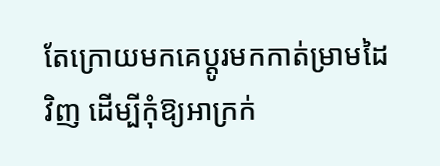តែក្រោយមកគេប្តូរមកកាត់ម្រាមដៃវិញ ដើម្បីកុំឱ្យអាក្រក់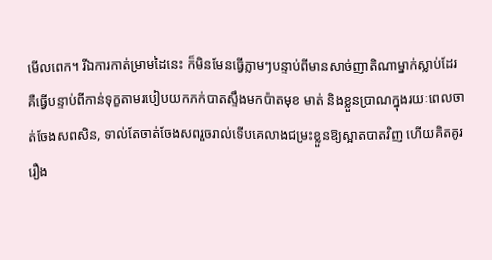មើលពេក។ រីឯការកាត់ម្រាមដៃនេះ ក៏មិនមែនធ្វើភ្លាមៗបន្ទាប់ពីមានសាច់ញាតិណាម្នាក់ស្លាប់ដែរ គឺធ្វើបន្ទាប់ពីកាន់ទុក្ខតាមរបៀបយកភក់បាតស្ទឹងមកប៉ាតមុខ មាត់ និងខ្លួនប្រាណក្នុងរយៈពេលចាត់ចែងសពសិន, ទាល់តែចាត់ចែងសពរួចរាល់ទើបគេលាងជម្រះខ្លួនឱ្យស្អាតបាតវិញ ហើយគិតគូររឿង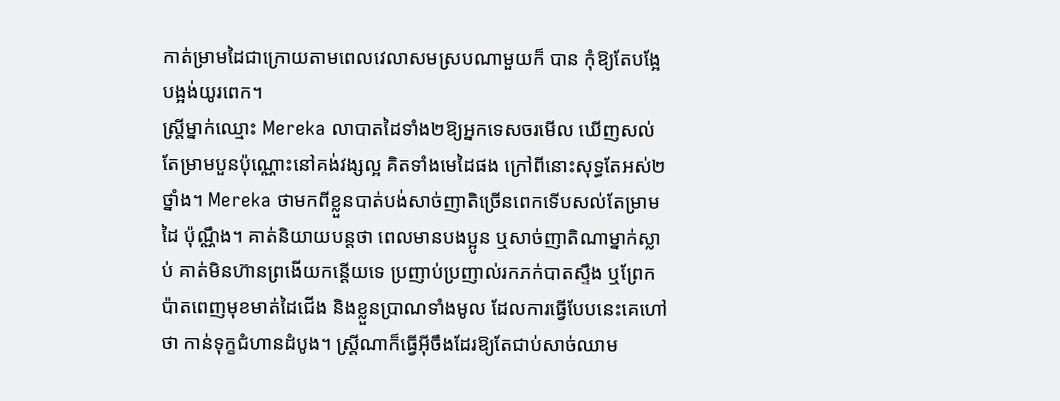កាត់ម្រាមដៃជាក្រោយតាមពេលវេលាសមស្របណាមួយក៏ បាន កុំឱ្យតែបង្អែបង្អង់យូរពេក។
ស្ត្រីម្នាក់ឈ្មោះ Mereka លាបាតដៃទាំង២ឱ្យអ្នកទេសចរមើល ឃើញសល់តែម្រាមបួនប៉ុណ្ណោះនៅគង់វង្សល្អ គិតទាំងមេដៃផង ក្រៅពីនោះសុទ្ធតែអស់២ថ្នាំង។ Mereka ថាមកពីខ្លួនបាត់បង់សាច់ញាតិច្រើនពេកទើបសល់តែម្រាមដៃ ប៉ុណ្ណឹង។ គាត់និយាយបន្តថា ពេលមានបងប្អូន ឬសាច់ញាតិណាម្នាក់ស្លាប់ គាត់មិនហ៊ានព្រងើយកន្តើយទេ ប្រញាប់ប្រញាល់រកភក់បាតស្ទឹង ឬព្រែកប៉ាតពេញមុខមាត់ដៃជើង និងខ្លួនប្រាណទាំងមូល ដែលការធ្វើបែបនេះគេហៅថា កាន់ទុក្ខជំហានដំបូង។ ស្ត្រីណាក៏ធ្វើអ៊ីចឹងដែរឱ្យតែជាប់សាច់ឈាម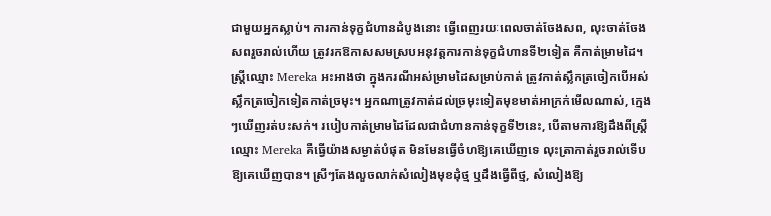ជាមួយអ្នកស្លាប់។ ការកាន់ទុក្ខជំហានដំបូងនោះ ធ្វើពេញរយៈពេលចាត់ចែងសព, លុះចាត់ចែងសពរួចរាល់ហើយ ត្រូវរកឱកាសសមស្របអនុវត្តការកាន់ទុក្ខជំហានទី២ទៀត គឺកាត់ម្រាមដៃ។
ស្ត្រីឈ្មោះ Mereka អះអាងថា ក្នុងករណីអស់ម្រាមដៃសម្រាប់កាត់ ត្រូវកាត់ស្លឹកត្រចៀកបើអស់ស្លឹកត្រចៀកទៀតកាត់ច្រមុះ។ អ្នកណាត្រូវកាត់ដល់ច្រមុះទៀតមុខមាត់អាក្រក់មើលណាស់, ក្មេងៗឃើញរត់បះសក់។ របៀបកាត់ម្រាមដៃដែលជាជំហានកាន់ទុក្ខទី២នេះ, បើតាមការឱ្យដឹងពីស្ត្រីឈ្មោះ Mereka គឺធ្វើយ៉ាងសម្ងាត់បំផុត មិនមែនធ្វើចំហឱ្យគេឃើញទេ លុះត្រាកាត់រួចរាល់ទើបឱ្យគេឃើញបាន។ ស្រីៗតែងលួចលាក់សំលៀងមុខដុំថ្ម ឬដឹងធ្វើពីថ្ម, សំលៀងឱ្យ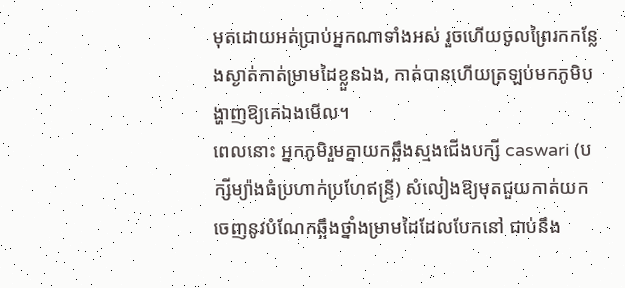មុតដោយអត់ប្រាប់អ្នកណាទាំងអស់ រួចហើយចូលព្រៃរកកន្លែងស្ងាត់កាត់ម្រាមដៃខ្លួនឯង, កាត់បានហើយត្រឡប់មកភូមិបង្ហាញឱ្យគេឯងមើល។
ពេលនោះ អ្នកភូមិរួមគ្នាយកឆ្អឹងស្មងជើងបក្សី caswari (បក្សីម្យ៉ាងធំប្រហាក់ប្រហែឥន្ទ្រី) សំលៀងឱ្យមុតជួយកាត់យកចេញនូវបំណែកឆ្អឹងថ្នាំងម្រាមដៃដែលបែកនៅ ជាប់នឹង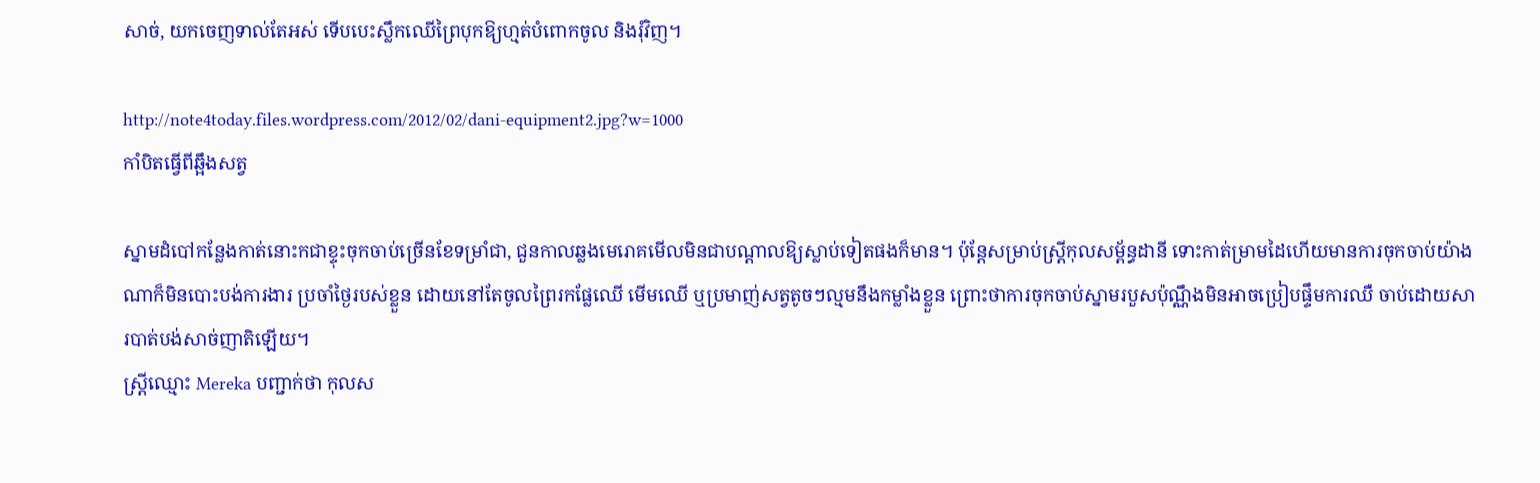សាច់, យកចេញទាល់តែអស់ ទើបបេះស្លឹកឈើព្រៃបុកឱ្យហ្មត់បំពោកចូល និងរុំវិញ។

http://note4today.files.wordpress.com/2012/02/dani-equipment2.jpg?w=1000
កាំបិតធ្វើពីឆ្អឹងសត្វ

ស្នាមដំបៅកន្លែងកាត់នោះកជាខ្ទុះចុកចាប់ច្រើនខែទម្រាំជា, ជួនកាលឆ្លងមេរោគមើលមិនជាបណ្តាលឱ្យស្លាប់ទៀតផងក៏មាន។ ប៉ុន្តែសម្រាប់ស្ត្រីកុលសម្ព័ន្ធដានី ទោះកាត់ម្រាមដៃហើយមានការចុកចាប់យ៉ាងណាក៏មិនបោះបង់ការងារ ប្រចាំថ្ងៃរបស់ខ្លួន ដោយនៅតែចូលព្រៃរកផ្លែឈើ មើមឈើ ឬប្រមាញ់សត្វតូចៗល្មមនឹងកម្លាំងខ្លួន ព្រោះថាការចុកចាប់ស្នាមរបួសប៉ុណ្ណឹងមិនអាចប្រៀបផ្ទឹមការឈឺ ចាប់ដោយសារបាត់បង់សាច់ញាតិឡើយ។
ស្ត្រីឈ្មោះ Mereka បញ្ជាក់ថា កុលស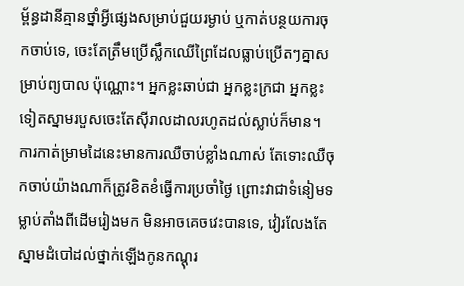ម្ព័ន្ធដានីគ្មានថ្នាំអ្វីផ្សេងសម្រាប់ជួយរម្ងាប់ ឬកាត់បន្ថយការចុកចាប់ទេ, ចេះតែត្រឹមប្រើស្លឹកឈើព្រៃដែលធ្លាប់ប្រើតៗគ្នាសម្រាប់ព្យបាល ប៉ុណ្ណោះ។ អ្នកខ្លះឆាប់ជា អ្នកខ្លះក្រជា អ្នកខ្លះទៀតស្នាមរបួសចេះតែស៊ីរាលដាលរហូតដល់ស្លាប់ក៏មាន។ ការកាត់ម្រាមដៃនេះមានការឈឺចាប់ខ្លាំងណាស់ តែទោះឈឺចុកចាប់យ៉ាងណាក៏ត្រូវខិតខំធ្វើការប្រចាំថ្ងៃ ព្រោះវាជាទំនៀមទម្លាប់តាំងពីដើមរៀងមក មិនអាចគេចវេះបានទេ, វៀរលែងតែស្នាមដំបៅដល់ថ្នាក់ឡើងកូនកណ្តុរ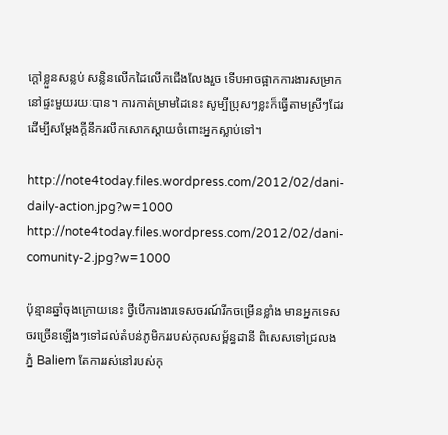ក្តៅខ្លួនសន្លប់ សន្លិនលើកដៃលើកជើងលែងរួច ទើបអាចផ្អាកការងារសម្រាកនៅផ្ទះមួយរយៈបាន។ ការកាត់ម្រាមដៃនេះ សូម្បីប្រុសៗខ្លះក៏ធ្វើតាមស្រីៗដែរ ដើម្បីសម្តែងក្តីនឹករលឹកសោកស្តាយចំពោះអ្នកស្លាប់ទៅ។

http://note4today.files.wordpress.com/2012/02/dani-daily-action.jpg?w=1000
http://note4today.files.wordpress.com/2012/02/dani-comunity-2.jpg?w=1000

ប៉ុន្មានឆ្នាំចុងក្រោយនេះ ថ្វីបើការងារទេសចរណ៍រីកចម្រើនខ្លាំង មានអ្នកទេសចរច្រើនឡើងៗទៅដល់តំបន់ភូមិកររបស់កុលសម្ព័ន្ធដានី ពិសេសទៅជ្រលងភ្នំ Baliem តែការរស់នៅរបស់កុ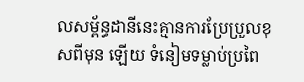លសម្ព័ន្ធដានីនេះគ្មានការប្រែប្រួលខុសពីមុន ឡើយ ទំនៀមទម្លាប់ប្រពៃ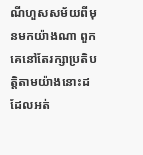ណីហួសសម័យពីមុនមកយ៉ាងណា ពួកគេនៅតែរក្សាប្រតិបត្តិតាមយ៉ាងនោះដដែលអត់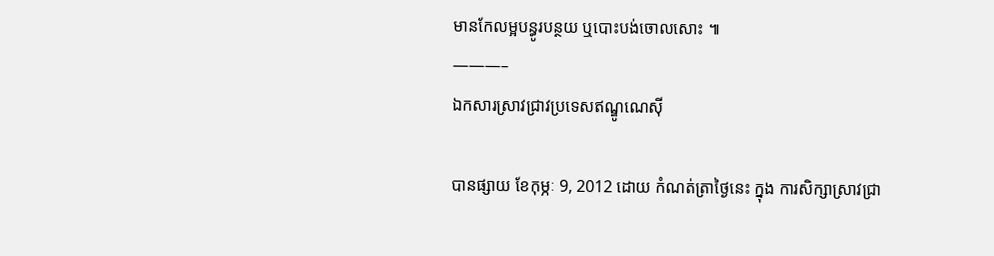មានកែលម្អបន្ធូរបន្ថយ ឬបោះបង់ចោលសោះ ៕
———–
ឯកសារស្រាវជ្រាវប្រទេសឥណ្ឌូណេស៊ី

បានផ្សាយ ខែកុម្ភៈ 9, 2012 ដោយ កំណត់ត្រាថ្ងៃនេះ ក្នុង ការសិក្សាស្រាវជ្រា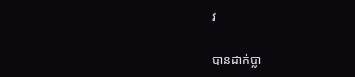វ

បានដាក់ប្លា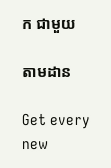ក ជាមួយ

តាមដាន

Get every new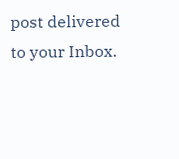post delivered to your Inbox.